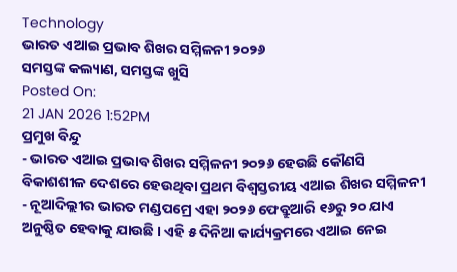Technology
ଭାରତ ଏଆଇ ପ୍ରଭାବ ଶିଖର ସମ୍ମିଳନୀ ୨୦୨୬
ସମସ୍ତଙ୍କ କଲ୍ୟାଣ, ସମସ୍ତଙ୍କ ଖୁସି
Posted On:
21 JAN 2026 1:52PM
ପ୍ରମୁଖ ବିନ୍ଦୁ
- ଭାରତ ଏଆଇ ପ୍ରଭାବ ଶିଖର ସମ୍ମିଳନୀ ୨୦୨୬ ହେଉଛି କୌଣସି ବିକାଶଶୀଳ ଦେଶରେ ହେଉଥିବା ପ୍ରଥମ ବିଶ୍ୱସ୍ତରୀୟ ଏଆଇ ଶିଖର ସମ୍ମିଳନୀ
- ନୂଆଦିଲ୍ଲୀର ଭାରତ ମଣ୍ଡପମ୍ରେ ଏହା ୨୦୨୬ ଫେବ୍ରୁଆରି ୧୬ରୁ ୨୦ ଯାଏ ଅନୁଷ୍ଠିତ ହେବାକୁ ଯାଉଛି । ଏହି ୫ ଦିନିଆ କାର୍ଯ୍ୟକ୍ରମରେ ଏଆଇ ନେଇ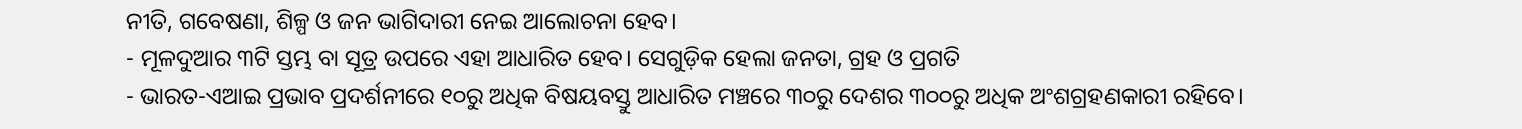ନୀତି, ଗବେଷଣା, ଶିଳ୍ପ ଓ ଜନ ଭାଗିଦାରୀ ନେଇ ଆଲୋଚନା ହେବ।
- ମୂଳଦୁଆର ୩ଟି ସ୍ତମ୍ଭ ବା ସୂତ୍ର ଉପରେ ଏହା ଆଧାରିତ ହେବ। ସେଗୁଡ଼ିକ ହେଲା ଜନତା, ଗ୍ରହ ଓ ପ୍ରଗତି
- ଭାରତ-ଏଆଇ ପ୍ରଭାବ ପ୍ରଦର୍ଶନୀରେ ୧୦ରୁ ଅଧିକ ବିଷୟବସ୍ତୁ ଆଧାରିତ ମଞ୍ଚରେ ୩୦ରୁ ଦେଶର ୩୦୦ରୁ ଅଧିକ ଅଂଶଗ୍ରହଣକାରୀ ରହିବେ।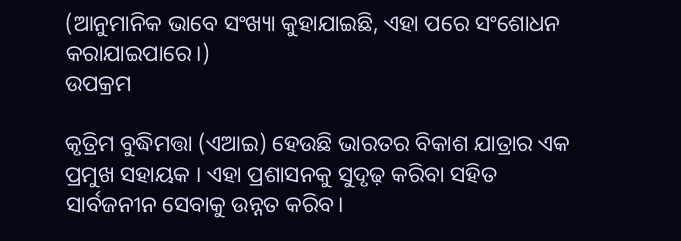(ଆନୁମାନିକ ଭାବେ ସଂଖ୍ୟା କୁହାଯାଇଛି, ଏହା ପରେ ସଂଶୋଧନ କରାଯାଇପାରେ।)
ଉପକ୍ରମ

କୃତ୍ରିମ ବୁଦ୍ଧିମତ୍ତା (ଏଆଇ) ହେଉଛି ଭାରତର ବିକାଶ ଯାତ୍ରାର ଏକ ପ୍ରମୁଖ ସହାୟକ । ଏହା ପ୍ରଶାସନକୁ ସୁଦୃଢ଼ କରିବା ସହିତ ସାର୍ବଜନୀନ ସେବାକୁ ଉନ୍ନତ କରିବ।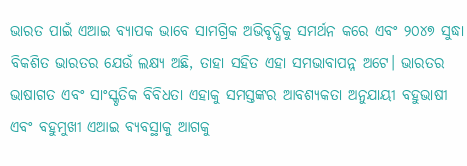ଭାରତ ପାଇଁ ଏଆଇ ବ୍ୟାପକ ଭାବେ ସାମଗ୍ରିକ ଅଭିବୃଦ୍ଧିକୁ ସମର୍ଥନ କରେ ଏବଂ ୨୦୪୭ ସୁଦ୍ଧା ବିକଶିତ ଭାରତର ଯେଉଁ ଲକ୍ଷ୍ୟ ଅଛି, ତାହା ସହିତ ଏହା ସମଭାବାପନ୍ନ ଅଟେ। ଭାରତର ଭାଷାଗତ ଏବଂ ସାଂସ୍କୃତିକ ବିବିଧତା ଏହାକୁ ସମସ୍ତଙ୍କର ଆବଶ୍ୟକତା ଅନୁଯାୟୀ ବହୁଭାଷୀ ଏବଂ ବହୁମୁଖୀ ଏଆଇ ବ୍ୟବସ୍ଥାକୁ ଆଗକୁ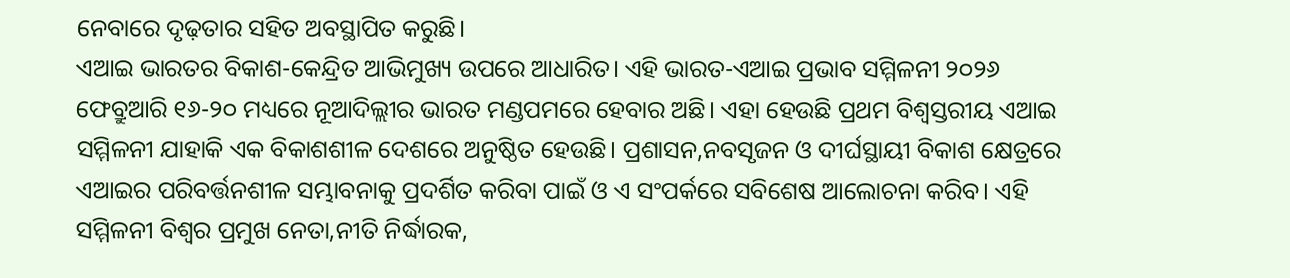ନେବାରେ ଦୃଢ଼ତାର ସହିତ ଅବସ୍ଥାପିତ କରୁଛି।
ଏଆଇ ଭାରତର ବିକାଶ-କେନ୍ଦ୍ରିତ ଆଭିମୁଖ୍ୟ ଉପରେ ଆଧାରିତ। ଏହି ଭାରତ-ଏଆଇ ପ୍ରଭାବ ସମ୍ମିଳନୀ ୨୦୨୬ ଫେବ୍ରୁଆରି ୧୬-୨୦ ମଧ୍ୟରେ ନୂଆଦିଲ୍ଲୀର ଭାରତ ମଣ୍ଡପମରେ ହେବାର ଅଛି। ଏହା ହେଉଛି ପ୍ରଥମ ବିଶ୍ୱସ୍ତରୀୟ ଏଆଇ ସମ୍ମିଳନୀ ଯାହାକି ଏକ ବିକାଶଶୀଳ ଦେଶରେ ଅନୁଷ୍ଠିତ ହେଉଛି। ପ୍ରଶାସନ,ନବସୃଜନ ଓ ଦୀର୍ଘସ୍ଥାୟୀ ବିକାଶ କ୍ଷେତ୍ରରେ ଏଆଇର ପରିବର୍ତ୍ତନଶୀଳ ସମ୍ଭାବନାକୁ ପ୍ରଦର୍ଶିତ କରିବା ପାଇଁ ଓ ଏ ସଂପର୍କରେ ସବିଶେଷ ଆଲୋଚନା କରିବ। ଏହି ସମ୍ମିଳନୀ ବିଶ୍ୱର ପ୍ରମୁଖ ନେତା,ନୀତି ନିର୍ଦ୍ଧାରକ,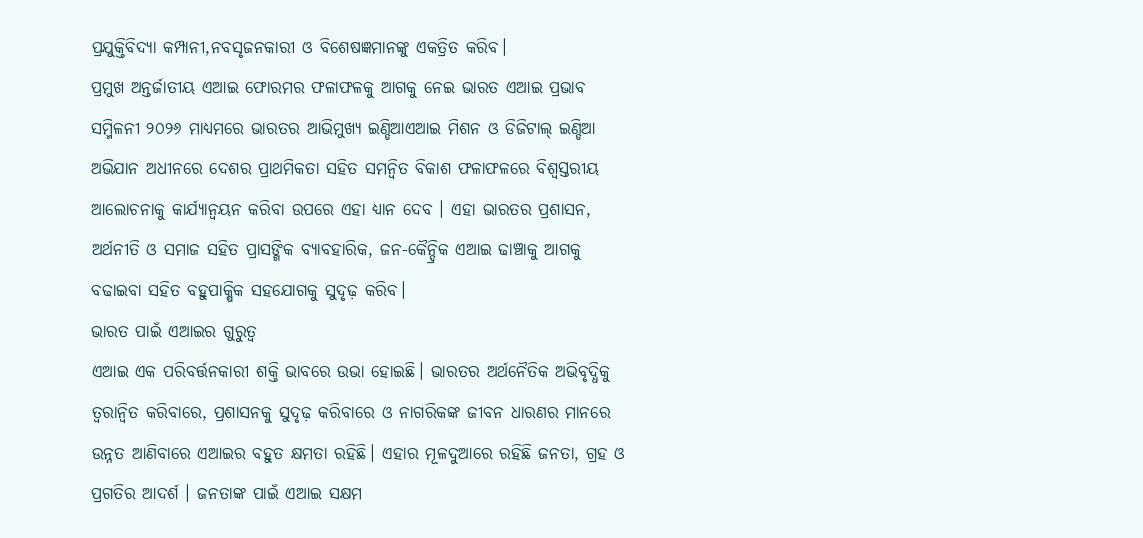ପ୍ରଯୁକ୍ତିବିଦ୍ୟା କମ୍ପାନୀ,ନବସୃଜନକାରୀ ଓ ବିଶେଷଜ୍ଞମାନଙ୍କୁ ଏକତ୍ରିତ କରିବ।
ପ୍ରମୁଖ ଅନ୍ତର୍ଜାତୀୟ ଏଆଇ ଫୋରମର ଫଳାଫଳକୁ ଆଗକୁ ନେଇ ଭାରତ ଏଆଇ ପ୍ରଭାବ ସମ୍ମିଳନୀ ୨୦୨୬ ମାଧ୍ୟମରେ ଭାରତର ଆଭିମୁଖ୍ୟ ଇଣ୍ଡିଆଏଆଇ ମିଶନ ଓ ଡିଜିଟାଲ୍ ଇଣ୍ଡିଆ ଅଭିଯାନ ଅଧୀନରେ ଦେଶର ପ୍ରାଥମିକତା ସହିତ ସମନ୍ୱିତ ବିକାଶ ଫଳାଫଳରେ ବିଶ୍ୱସ୍ତରୀୟ ଆଲୋଚନାକୁ କାର୍ଯ୍ୟାନ୍ୱୟନ କରିବା ଉପରେ ଏହା ଧ୍ୟାନ ଦେବ । ଏହା ଭାରତର ପ୍ରଶାସନ, ଅର୍ଥନୀତି ଓ ସମାଜ ସହିତ ପ୍ରାସଙ୍ଗିକ ବ୍ୟାବହାରିକ, ଜନ-କୈନ୍ଦ୍ରିକ ଏଆଇ ଢାଞ୍ଚାକୁ ଆଗକୁ ବଢାଇବା ସହିତ ବହୁପାକ୍ଷିକ ସହଯୋଗକୁ ସୁଦୃଢ଼ କରିବ।
ଭାରତ ପାଇଁ ଏଆଇର ଗୁରୁତ୍ୱ
ଏଆଇ ଏକ ପରିବର୍ତ୍ତନକାରୀ ଶକ୍ତି ଭାବରେ ଉଭା ହୋଇଛି। ଭାରତର ଅର୍ଥନୈତିକ ଅଭିବୃଦ୍ଧିକୁ ତ୍ୱରାନ୍ୱିତ କରିବାରେ, ପ୍ରଶାସନକୁ ସୁଦୃଢ଼ କରିବାରେ ଓ ନାଗରିକଙ୍କ ଜୀବନ ଧାରଣର ମାନରେ ଉନ୍ନତ ଆଣିବାରେ ଏଆଇର ବହୁତ କ୍ଷମତା ରହିଛି। ଏହାର ମୂଳଦୁଆରେ ରହିଛି ଜନତା, ଗ୍ରହ ଓ ପ୍ରଗତିର ଆଦର୍ଶ । ଜନତାଙ୍କ ପାଇଁ ଏଆଇ ସକ୍ଷମ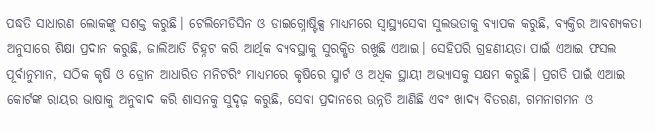ପଦ୍ଧତି ସାଧାରଣ ଲୋକଙ୍କୁ ସଶକ୍ତ କରୁଛି। ଟେଲିମେଡିସିନ ଓ ଡାଇଗ୍ନୋଷ୍ଟିକ୍ସ ମାଧ୍ୟମରେ ସ୍ୱାସ୍ଥ୍ୟସେବା ସୁଲଭତାକୁ ବ୍ୟାପକ କରୁଛି, ବ୍ୟକ୍ତିର ଆବଶ୍ୟକତା ଅନୁସାରେ ଶିକ୍ଷା ପ୍ରଦାନ କରୁଛି, ଜାଲିଆତି ଚିହ୍ନଟ କରି ଆର୍ଥିକ ବ୍ୟବସ୍ଥାକୁ ସୁରକ୍ଷିତ ରଖୁଛି ଏଆଇ। ସେହିପରି ଗ୍ରହଣୀୟତା ପାଇଁ ଏଆଇ ଫସଲ ପୂର୍ବାନୁମାନ, ସଠିକ କୃଷି ଓ ଡ୍ରୋନ ଆଧାରିତ ମନିଟରିଂ ମାଧ୍ୟମରେ କୃଷିରେ ସ୍ମାର୍ଟ ଓ ଅଧିକ ସ୍ଥାୟୀ ଅଭ୍ୟାସକୁ ସକ୍ଷମ କରୁଛି। ପ୍ରଗତି ପାଇଁ ଏଆଇ କୋର୍ଟଙ୍କ ରାୟର ଭାଷାକୁ ଅନୁବାଦ କରି ଶାସନକୁ ସୁଦୃଢ଼ କରୁଛି, ସେବା ପ୍ରଦାନରେ ଉନ୍ନତି ଆଣିଛି ଏବଂ ଖାଦ୍ୟ ବିତରଣ, ଗମନାଗମନ ଓ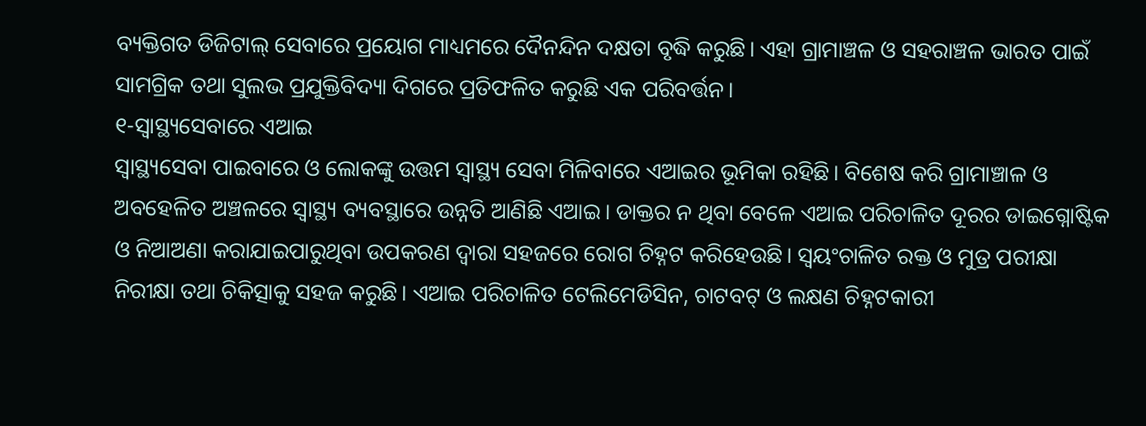ବ୍ୟକ୍ତିଗତ ଡିଜିଟାଲ୍ ସେବାରେ ପ୍ରୟୋଗ ମାଧ୍ୟମରେ ଦୈନନ୍ଦିନ ଦକ୍ଷତା ବୃଦ୍ଧି କରୁଛି। ଏହା ଗ୍ରାମାଞ୍ଚଳ ଓ ସହରାଞ୍ଚଳ ଭାରତ ପାଇଁ ସାମଗ୍ରିକ ତଥା ସୁଲଭ ପ୍ରଯୁକ୍ତିବିଦ୍ୟା ଦିଗରେ ପ୍ରତିଫଳିତ କରୁଛି ଏକ ପରିବର୍ତ୍ତନ।
୧-ସ୍ୱାସ୍ଥ୍ୟସେବାରେ ଏଆଇ
ସ୍ୱାସ୍ଥ୍ୟସେବା ପାଇବାରେ ଓ ଲୋକଙ୍କୁ ଉତ୍ତମ ସ୍ୱାସ୍ଥ୍ୟ ସେବା ମିଳିବାରେ ଏଆଇର ଭୂମିକା ରହିଛି। ବିଶେଷ କରି ଗ୍ରାମାଞ୍ଚାଳ ଓ ଅବହେଳିତ ଅଞ୍ଚଳରେ ସ୍ୱାସ୍ଥ୍ୟ ବ୍ୟବସ୍ଥାରେ ଉନ୍ନତି ଆଣିଛି ଏଆଇ। ଡାକ୍ତର ନ ଥିବା ବେଳେ ଏଆଇ ପରିଚାଳିତ ଦୂରର ଡାଇଗ୍ନୋଷ୍ଟିକ ଓ ନିଆଅଣା କରାଯାଇପାରୁଥିବା ଉପକରଣ ଦ୍ୱାରା ସହଜରେ ରୋଗ ଚିହ୍ନଟ କରିହେଉଛି। ସ୍ୱୟଂଚାଳିତ ରକ୍ତ ଓ ମୁତ୍ର ପରୀକ୍ଷା ନିରୀକ୍ଷା ତଥା ଚିକିତ୍ସାକୁ ସହଜ କରୁଛି। ଏଆଇ ପରିଚାଳିତ ଟେଲିମେଡିସିନ, ଚାଟବଟ୍ ଓ ଲକ୍ଷଣ ଚିହ୍ନଟକାରୀ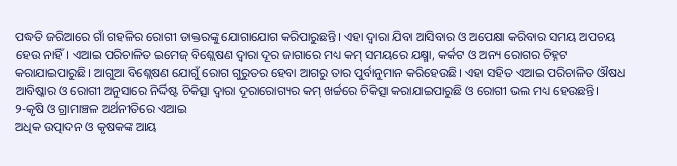ପଦ୍ଧତି ଜରିଆରେ ଗାଁ ଗହଳିର ରୋଗୀ ଡାକ୍ତରଙ୍କୁ ଯୋଗାଯୋଗ କରିପାରୁଛନ୍ତି। ଏହା ଦ୍ୱାରା ଯିବା ଆସିବାର ଓ ଅପେକ୍ଷା କରିବାର ସମୟ ଅପଚୟ ହେଉ ନାହିଁ। ଏଆଇ ପରିଚାଳିତ ଇମେଜ୍ ବିଶ୍ଲେଷଣ ଦ୍ୱାରା ଦୂର ଜାଗାରେ ମଧ୍ୟ କମ୍ ସମୟରେ ଯକ୍ଷ୍ମା, କର୍କଟ ଓ ଅନ୍ୟ ରୋଗର ଚିହ୍ନଟ କରାଯାଇପାରୁଛି। ଆଗୁଆ ବିଶ୍ଲେଷଣ ଯୋଗୁଁ ରୋଗ ଗୁରୁତର ହେବା ଆଗରୁ ତାର ପୁର୍ବାନୁମାନ କରିହେଉଛି। ଏହା ସହିତ ଏଆଇ ପରିଚାଳିତ ଔଷଧ ଆବିଷ୍କାର ଓ ରୋଗୀ ଅନୁସାରେ ନିର୍ଦ୍ଦିଷ୍ଟ ଚିକିତ୍ସା ଦ୍ୱାରା ଦୂରାରୋଗ୍ୟର କମ୍ ଖର୍ଚ୍ଚରେ ଚିକିତ୍ସା କରାଯାଇପାରୁଛି ଓ ରୋଗୀ ଭଲ ମଧ୍ୟ ହେଉଛନ୍ତି।
୨-କୃଷି ଓ ଗ୍ରାମାଞ୍ଚଳ ଅର୍ଥନୀତିରେ ଏଆଇ
ଅଧିକ ଉତ୍ପାଦନ ଓ କୃଷକଙ୍କ ଆୟ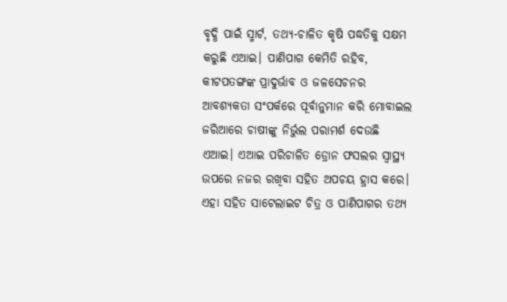ବୃଦ୍ଧି ପାଇଁ ସ୍ମାର୍ଟ, ତଥ୍ୟ-ଚାଳିତ କୃଷି ପଦ୍ଧତିକୁ ସକ୍ଷମ କରୁଛି ଏଆଇ। ପାଣିପାଗ କେମିତି ରହିବ, କୀଟପତଙ୍ଗଙ୍କ ପ୍ରାଦୁର୍ଭାବ ଓ ଜଳସେଚନର ଆବଶ୍ୟକତା ସଂପର୍କରେ ପୂର୍ବାନୁମାନ କରି ମୋବାଇଲ ଜରିଆରେ ଚାଷୀଙ୍କୁ ନିର୍ଭୁଲ ପରାମର୍ଶ ଦେଉଛି ଏଆଇ। ଏଆଇ ପରିଚାଳିତ ଡ୍ରୋନ ଫସଲର ସ୍ୱାସ୍ଥ୍ୟ ଉପରେ ନଜର ରଖିବା ସହିତ ଅପଚୟ ହ୍ରାସ କରେ। ଏହା ସହିତ ସାଟେଲାଇଟ ଚିତ୍ର ଓ ପାଣିପାଗର ତଥ୍ୟ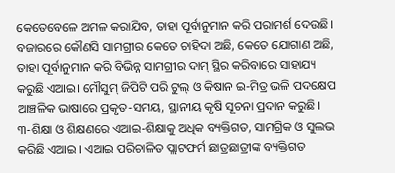କେତେବେଳେ ଅମଳ କରାଯିବ, ତାହା ପୂର୍ବାନୁମାନ କରି ପରାମର୍ଶ ଦେଉଛି। ବଜାରରେ କୌଣସି ସାମଗ୍ରୀର କେତେ ଚାହିଦା ଅଛି, କେତେ ଯୋଗାଣ ଅଛି, ତାହା ପୂର୍ବାନୁମାନ କରି ବିଭିନ୍ନ ସାମଗ୍ରୀର ଦାମ୍ ସ୍ଥିର କରିବାରେ ସାହାଯ୍ୟ କରୁଛି ଏଆଇ। ମୌସୁମ୍ ଜିପିଟି ପରି ଟୁଲ୍ ଓ କିଷାନ ଇ-ମିତ୍ର ଭଳି ପଦକ୍ଷେପ ଆଞ୍ଚଳିକ ଭାଷାରେ ପ୍ରକୃତ-ସମୟ, ସ୍ଥାନୀୟ କୃଷି ସୂଚନା ପ୍ରଦାନ କରୁଛି।
୩-ଶିକ୍ଷା ଓ ଶିକ୍ଷଣରେ ଏଆଇ-ଶିକ୍ଷାକୁ ଅଧିକ ବ୍ୟକ୍ତିଗତ, ସାମଗ୍ରିକ ଓ ସୁଲଭ କରିଛି ଏଆଇ । ଏଆଇ ପରିଚାଳିତ ପ୍ଲାଟଫର୍ମ ଛାତ୍ରଛାତ୍ରୀଙ୍କ ବ୍ୟକ୍ତିଗତ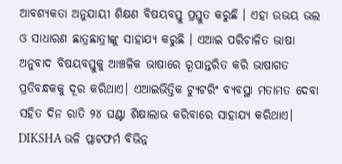ଆବଶ୍ୟକତା ଅନୁଯାୟୀ ଶିକ୍ଷଣ ବିଷୟବସ୍ତୁ ପ୍ରସ୍ତୁତ କରୁଛି । ଏହା ଉଭୟ ଭଲ ଓ ସାଧାରଣ ଛାତ୍ରଛାତ୍ରୀଙ୍କୁ ସାହାଯ୍ୟ କରୁଛି । ଏଆଇ ପରିଚାଳିତ ଭାଷା ଅନୁବାଦ ବିଷୟବସ୍ତୁକୁ ଆଞ୍ଚଳିକ ଭାଷାରେ ରୂପାନ୍ତରିତ କରି ଭାଷାଗତ ପ୍ରତିବନ୍ଧକକୁ ଦୂର କରିଥାଏ। ଏଆଇଭିତ୍ତିକ ଟ୍ୟୁଟରିଂ ବ୍ୟବସ୍ଥା ମତାମତ ଦେବା ସହିତ ଦିନ ରାତି ୨୪ ଘଣ୍ଟା ଶିକ୍ଷାଲାଭ କରିବାରେ ସାହାଯ୍ୟ କରିଥାଏ। DIKSHA ଭଳି ପ୍ଲାଟଫର୍ମ ବିଭିନ୍ନ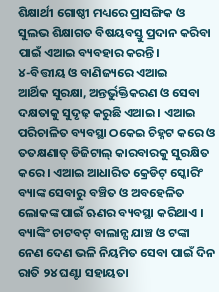ଶିକ୍ଷାର୍ଥୀ ଗୋଷ୍ଠୀ ମଧ୍ୟରେ ପ୍ରାସଙ୍ଗିକ ଓ ସୁଲଭ ଶିକ୍ଷାଗତ ବିଷୟବସ୍ତୁ ପ୍ରଦାନ କରିବା ପାଇଁ ଏଆଇ ବ୍ୟବହାର କରନ୍ତି।
୪-ବିତ୍ତୀୟ ଓ ବାଣିଜ୍ୟରେ ଏଆଇ
ଆର୍ଥିକ ସୁରକ୍ଷା, ଅନ୍ତର୍ଭୁକ୍ତିକରଣ ଓ ସେବା ଦକ୍ଷତାକୁ ସୁଦୃଢ଼ କରୁଛି ଏଆଇ । ଏଆଇ ପରିଚାଳିତ ବ୍ୟବସ୍ଥା ଠକେଇ ଚିହ୍ନଟ କରେ ଓ ତତକ୍ଷଣାତ୍ ଡିଜିଟାଲ୍ କାରବାରକୁ ସୁରକ୍ଷିତ କରେ । ଏଆଇ ଆଧାରିତ କ୍ରେଡିଟ୍ ସ୍କୋରିଂ ବ୍ୟାଙ୍କ ସେବାରୁ ବଞ୍ଚିତ ଓ ଅବହେଳିତ ଲୋକଙ୍କ ପାଇଁ ଋଣର ବ୍ୟବସ୍ଥା କରିଥାଏ । ବ୍ୟାଙ୍କିଂ ଚାଟବଟ୍ ବାଲାନ୍ସ ଯାଞ୍ଚ ଓ ଟଙ୍କା ନେଣ ଦେଣ ଭଳି ନିୟମିତ ସେବା ପାଇଁ ଦିନ ରାତି ୨୪ ଘଣ୍ଟା ସହାୟତା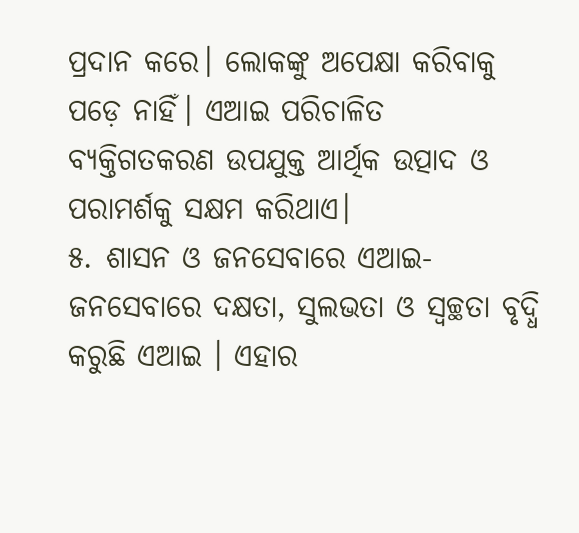ପ୍ରଦାନ କରେ। ଲୋକଙ୍କୁ ଅପେକ୍ଷା କରିବାକୁ ପଡ଼େ ନାହିଁ। ଏଆଇ ପରିଚାଳିତ ବ୍ୟକ୍ତିଗତକରଣ ଉପଯୁକ୍ତ ଆର୍ଥିକ ଉତ୍ପାଦ ଓ ପରାମର୍ଶକୁ ସକ୍ଷମ କରିଥାଏ।
୫. ଶାସନ ଓ ଜନସେବାରେ ଏଆଇ- ଜନସେବାରେ ଦକ୍ଷତା, ସୁଲଭତା ଓ ସ୍ୱଚ୍ଛତା ବୃଦ୍ଧି କରୁଛି ଏଆଇ । ଏହାର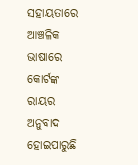ସହାୟତାରେ ଆଞ୍ଚଳିକ ଭାଷାରେ କୋର୍ଟଙ୍କ ରାୟର ଅନୁବାଦ ହୋଇପାରୁଛି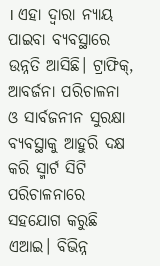। ଏହା ଦ୍ୱାରା ନ୍ୟାୟ ପାଇବା ବ୍ୟବସ୍ଥାରେ ଉନ୍ନତି ଆସିଛି। ଟ୍ରାଫିକ୍, ଆବର୍ଜନା ପରିଚାଳନା ଓ ସାର୍ବଜନୀନ ସୁରକ୍ଷା ବ୍ୟବସ୍ଥାକୁ ଆହୁରି ଦକ୍ଷ କରି ସ୍ମାର୍ଟ ସିଟି ପରିଚାଳନାରେ ସହଯୋଗ କରୁଛି ଏଆଇ। ବିଭିନ୍ନ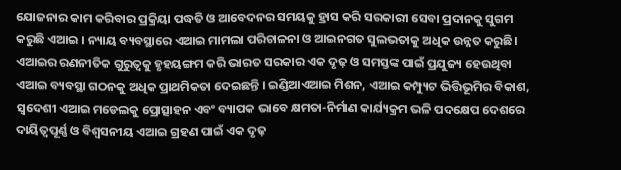ଯୋଜନାର କାମ କରିବାର ପ୍ରକ୍ରିୟା ପଦ୍ଧତି ଓ ଆବେଦନର ସମୟକୁ ହ୍ରାସ କରି ସରକାରୀ ସେବା ପ୍ରଦାନକୁ ସୁଗମ କରୁଛି ଏଆଇ । ନ୍ୟାୟ ବ୍ୟବସ୍ଥାରେ ଏଆଇ ମାମଲା ପରିଚାଳନା ଓ ଆଇନଗତ ସୁଲଭତାକୁ ଅଧିକ ଉନ୍ନତ କରୁଛି।
ଏଆଇର ରଣନୀତିକ ଗୁରୁତ୍ୱକୁ ହୃହୟଙ୍ଗମ କରି ଭାରତ ସରକାର ଏକ ଦୃଢ଼ ଓ ସମସ୍ତଙ୍କ ପାଇଁ ପ୍ରଯୁଜ୍ୟ ହେଉଥିବା ଏଆଇ ବ୍ୟବସ୍ଥା ଗଠନକୁ ଅଧିକ ପ୍ରାଥମିକତା ଦେଇଛନ୍ତି । ଇଣ୍ଡିଆଏଆଇ ମିଶନ, ଏଆଇ କମ୍ପ୍ୟୁଟ ଭିତ୍ତିଭୂମିର ବିକାଶ, ସ୍ୱଦେଶୀ ଏଆଇ ମଡେଲକୁ ପ୍ରୋତ୍ସାହନ ଏବଂ ବ୍ୟାପକ ଭାବେ କ୍ଷମତା-ନିର୍ମାଣ କାର୍ଯ୍ୟକ୍ରମ ଭଳି ପଦକ୍ଷେପ ଦେଶରେ ଦାୟିତ୍ୱପୂର୍ଣ୍ଣ ଓ ବିଶ୍ୱସନୀୟ ଏଆଇ ଗ୍ରହଣ ପାଇଁ ଏକ ଦୃଢ଼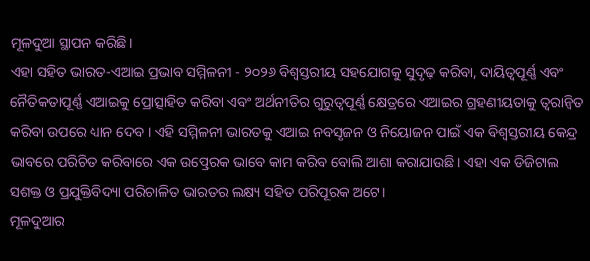ମୂଳଦୁଆ ସ୍ଥାପନ କରିଛି।
ଏହା ସହିତ ଭାରତ-ଏଆଇ ପ୍ରଭାବ ସମ୍ମିଳନୀ - ୨୦୨୬ ବିଶ୍ୱସ୍ତରୀୟ ସହଯୋଗକୁ ସୁଦୃଢ଼ କରିବା, ଦାୟିତ୍ୱପୂର୍ଣ୍ଣ ଏବଂ ନୈତିକତାପୂର୍ଣ୍ଣ ଏଆଇକୁ ପ୍ରୋତ୍ସାହିତ କରିବା ଏବଂ ଅର୍ଥନୀତିର ଗୁରୁତ୍ୱପୂର୍ଣ୍ଣ କ୍ଷେତ୍ରରେ ଏଆଇର ଗ୍ରହଣୀୟତାକୁ ତ୍ୱରାନ୍ୱିତ କରିବା ଉପରେ ଧ୍ୟାନ ଦେବ । ଏହି ସମ୍ମିଳନୀ ଭାରତକୁ ଏଆଇ ନବସୃଜନ ଓ ନିୟୋଜନ ପାଇଁ ଏକ ବିଶ୍ୱସ୍ତରୀୟ କେନ୍ଦ୍ର ଭାବରେ ପରିଚିତ କରିବାରେ ଏକ ଉତ୍ପ୍ରେରକ ଭାବେ କାମ କରିବ ବୋଲି ଆଶା କରାଯାଉଛି। ଏହା ଏକ ଡିଜିଟାଲ ସଶକ୍ତ ଓ ପ୍ରଯୁକ୍ତିବିଦ୍ୟା ପରିଚାଳିତ ଭାରତର ଲକ୍ଷ୍ୟ ସହିତ ପରିପୂରକ ଅଟେ।
ମୂଳଦୁଆର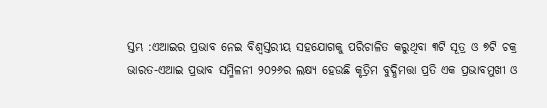ସ୍ତମ୍ଭ :ଏଆଇର ପ୍ରଭାବ ନେଇ ବିଶ୍ୱସ୍ତରୀୟ ସହଯୋଗକୁ ପରିଚାଳିତ କରୁଥିବା ୩ଟି ସୂତ୍ର ଓ ୭ଟି ଚକ୍ର
ଭାରତ-ଏଆଇ ପ୍ରଭାବ ସମ୍ମିଳନୀ ୨୦୨୬ର ଲକ୍ଷ୍ୟ ହେଉଛି କୃତ୍ରିମ ବୁଦ୍ଧିମତ୍ତା ପ୍ରତି ଏକ ପ୍ରଭାବମୁଖୀ ଓ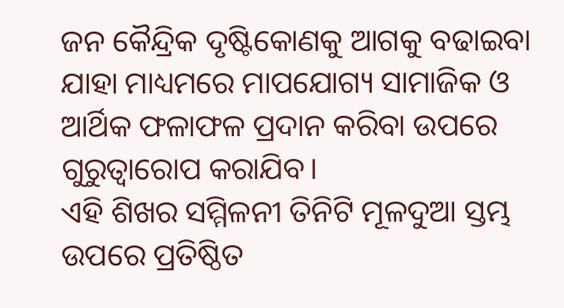ଜନ କୈନ୍ଦ୍ରିକ ଦୃଷ୍ଟିକୋଣକୁ ଆଗକୁ ବଢାଇବା ଯାହା ମାଧ୍ୟମରେ ମାପଯୋଗ୍ୟ ସାମାଜିକ ଓ ଆର୍ଥିକ ଫଳାଫଳ ପ୍ରଦାନ କରିବା ଉପରେ ଗୁରୁତ୍ୱାରୋପ କରାଯିବ।
ଏହି ଶିଖର ସମ୍ମିଳନୀ ତିନିଟି ମୂଳଦୁଆ ସ୍ତମ୍ଭ ଉପରେ ପ୍ରତିଷ୍ଠିତ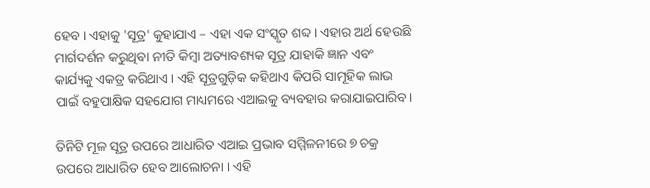ହେବ । ଏହାକୁ 'ସୂତ୍ର' କୁହାଯାଏ – ଏହା ଏକ ସଂସ୍କୃତ ଶବ୍ଦ। ଏହାର ଅର୍ଥ ହେଉଛି ମାର୍ଗଦର୍ଶନ କରୁଥିବା ନୀତି କିମ୍ବା ଅତ୍ୟାବଶ୍ୟକ ସୂତ୍ର ଯାହାକି ଜ୍ଞାନ ଏବଂ କାର୍ଯ୍ୟକୁ ଏକତ୍ର କରିଥାଏ। ଏହି ସୂତ୍ରଗୁଡ଼ିକ କହିଥାଏ କିପରି ସାମୂହିକ ଲାଭ ପାଇଁ ବହୁପାକ୍ଷିକ ସହଯୋଗ ମାଧ୍ୟମରେ ଏଆଇକୁ ବ୍ୟବହାର କରାଯାଇପାରିବ।

ତିନିଟି ମୂଳ ସୂତ୍ର ଉପରେ ଆଧାରିତ ଏଆଇ ପ୍ରଭାବ ସମ୍ମିଳନୀରେ ୭ ଚକ୍ର ଉପରେ ଆଧାରିତ ହେବ ଆଲୋଚନା । ଏହି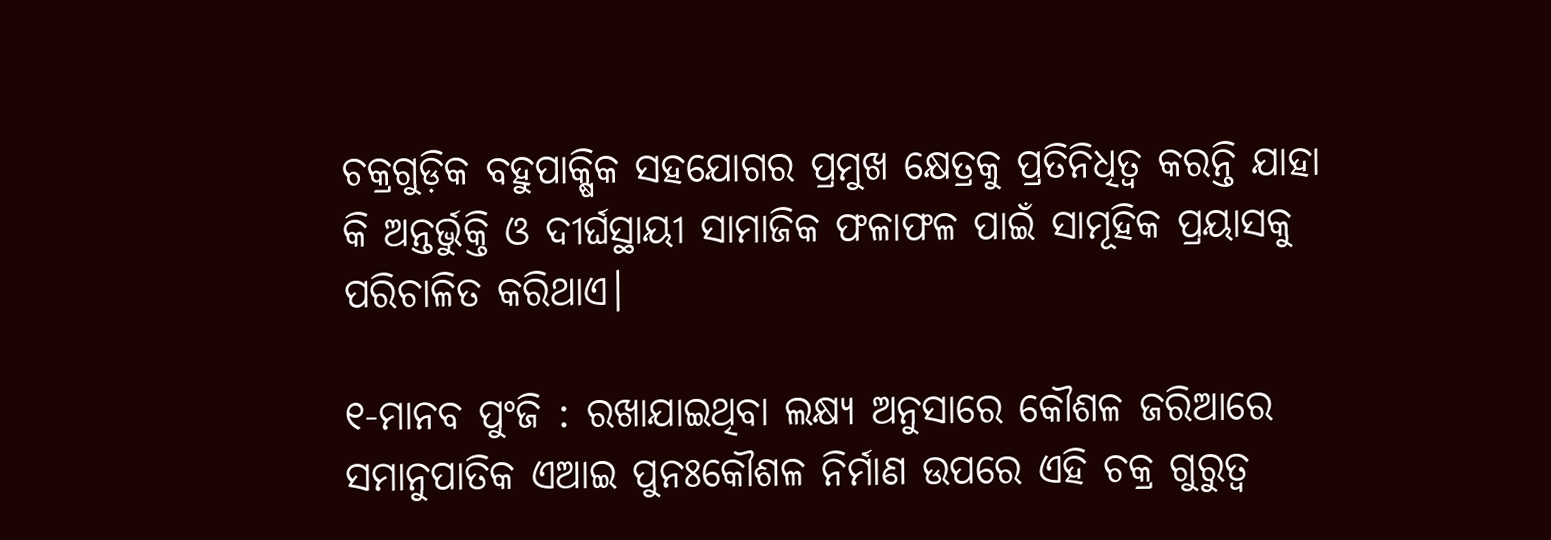ଚକ୍ରଗୁଡ଼ିକ ବହୁପାକ୍ଷିକ ସହଯୋଗର ପ୍ରମୁଖ କ୍ଷେତ୍ରକୁ ପ୍ରତିନିଧିତ୍ୱ କରନ୍ତି ଯାହା କି ଅନ୍ତର୍ଭୁକ୍ତି ଓ ଦୀର୍ଘସ୍ଥାୟୀ ସାମାଜିକ ଫଳାଫଳ ପାଇଁ ସାମୂହିକ ପ୍ରୟାସକୁ ପରିଚାଳିତ କରିଥାଏ।

୧-ମାନବ ପୁଂଜି : ରଖାଯାଇଥିବା ଲକ୍ଷ୍ୟ ଅନୁସାରେ କୌଶଳ ଜରିଆରେ ସମାନୁପାତିକ ଏଆଇ ପୁନଃକୌଶଳ ନିର୍ମାଣ ଉପରେ ଏହି ଚକ୍ର ଗୁରୁତ୍ୱ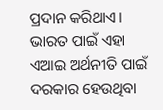ପ୍ରଦାନ କରିଥାଏ। ଭାରତ ପାଇଁ ଏହା ଏଆଇ ଅର୍ଥନୀତି ପାଇଁ ଦରକାର ହେଉଥିବା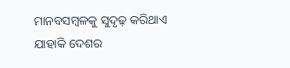ମାନବସମ୍ବଳକୁ ସୁଦୃଢ଼ କରିଥାଏ ଯାହାକି ଦେଶର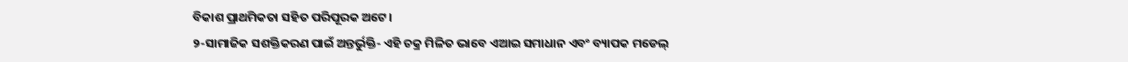ବିକାଶ ପ୍ରାଥମିକତା ସହିତ ପରିପୂରକ ଅଟେ।
୨-ସାମାଜିକ ସଶକ୍ତିକରଣ ପାଇଁ ଅନ୍ତର୍ଭୁକ୍ତି- ଏହି ଚକ୍ର ମିଳିତ ଭାବେ ଏଆଇ ସମାଧାନ ଏବଂ ବ୍ୟାପକ ମଡେଲ୍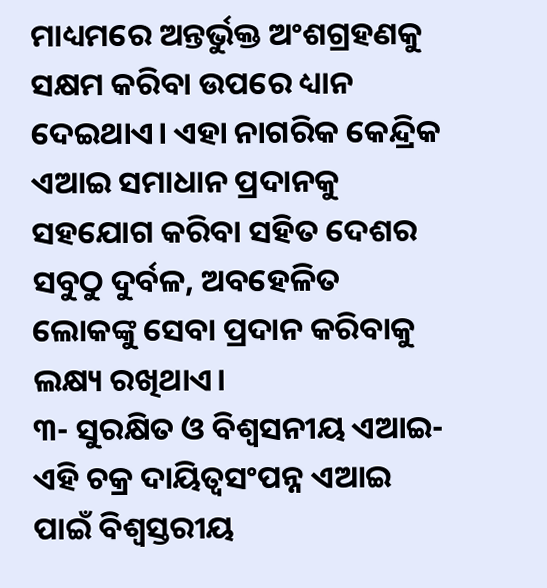ମାଧ୍ୟମରେ ଅନ୍ତର୍ଭୁକ୍ତ ଅଂଶଗ୍ରହଣକୁ ସକ୍ଷମ କରିବା ଉପରେ ଧ୍ୟାନ ଦେଇଥାଏ। ଏହା ନାଗରିକ କେନ୍ଦ୍ରିକ ଏଆଇ ସମାଧାନ ପ୍ରଦାନକୁ ସହଯୋଗ କରିବା ସହିତ ଦେଶର ସବୁଠୁ ଦୁର୍ବଳ, ଅବହେଳିତ ଲୋକଙ୍କୁ ସେବା ପ୍ରଦାନ କରିବାକୁ ଲକ୍ଷ୍ୟ ରଖିଥାଏ।
୩- ସୁରକ୍ଷିତ ଓ ବିଶ୍ୱସନୀୟ ଏଆଇ- ଏହି ଚକ୍ର ଦାୟିତ୍ୱସଂପନ୍ନ ଏଆଇ ପାଇଁ ବିଶ୍ୱସ୍ତରୀୟ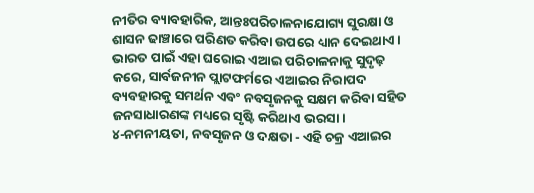ନୀତିର ବ୍ୟାବହାରିକ, ଆନ୍ତଃପରିଚାଳନାଯୋଗ୍ୟ ସୁରକ୍ଷା ଓ ଶାସନ ଢାଞ୍ଚାରେ ପରିଣତ କରିବା ଉପରେ ଧ୍ୟାନ ଦେଇଥାଏ। ଭାରତ ପାଇଁ ଏହା ଘରୋଇ ଏଆଇ ପରିଚାଳନାକୁ ସୁଦୃଢ଼ କରେ, ସାର୍ବଜନୀନ ପ୍ଲାଟଫର୍ମରେ ଏଆଇର ନିରାପଦ ବ୍ୟବହାରକୁ ସମର୍ଥନ ଏବଂ ନବସୃଜନକୁ ସକ୍ଷମ କରିବା ସହିତ ଜନସାଧାରଣଙ୍କ ମଧ୍ୟରେ ସୃଷ୍ଟି କରିଥାଏ ଭରସା।
୪-ନମନୀୟତା, ନବସୃଜନ ଓ ଦକ୍ଷତା - ଏହି ଚକ୍ର ଏଆଇର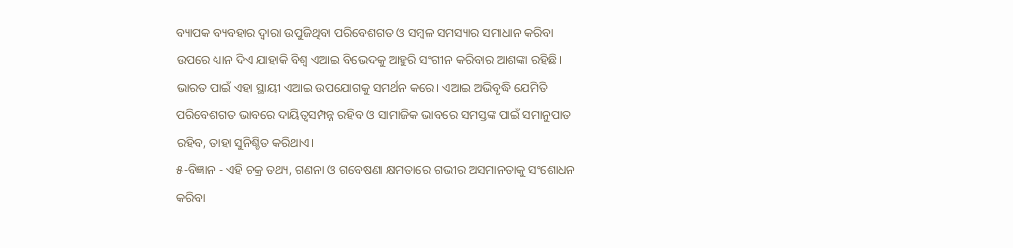ବ୍ୟାପକ ବ୍ୟବହାର ଦ୍ୱାରା ଉପୁଜିଥିବା ପରିବେଶଗତ ଓ ସମ୍ବଳ ସମସ୍ୟାର ସମାଧାନ କରିବା ଉପରେ ଧ୍ୟାନ ଦିଏ ଯାହାକି ବିଶ୍ୱ ଏଆଇ ବିଭେଦକୁ ଆହୁରି ସଂଗୀନ କରିବାର ଆଶଙ୍କା ରହିଛି। ଭାରତ ପାଇଁ ଏହା ସ୍ଥାୟୀ ଏଆଇ ଉପଯୋଗକୁ ସମର୍ଥନ କରେ। ଏଆଇ ଅଭିବୃଦ୍ଧି ଯେମିତି ପରିବେଶଗତ ଭାବରେ ଦାୟିତ୍ୱସମ୍ପନ୍ନ ରହିବ ଓ ସାମାଜିକ ଭାବରେ ସମସ୍ତଙ୍କ ପାଇଁ ସମାନୁପାତ ରହିବ, ତାହା ସୁନିଶ୍ଚିତ କରିଥାଏ।
୫-ବିଜ୍ଞାନ - ଏହି ଚକ୍ର ତଥ୍ୟ, ଗଣନା ଓ ଗବେଷଣା କ୍ଷମତାରେ ଗଭୀର ଅସମାନତାକୁ ସଂଶୋଧନ କରିବା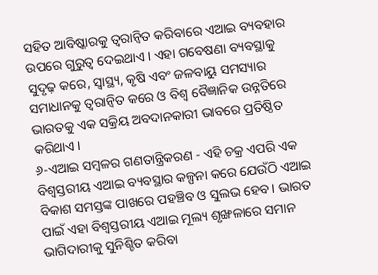ସହିତ ଆବିଷ୍କାରକୁ ତ୍ୱରାନ୍ୱିତ କରିବାରେ ଏଆଇ ବ୍ୟବହାର ଉପରେ ଗୁରୁତ୍ୱ ଦେଇଥାଏ। ଏହା ଗବେଷଣା ବ୍ୟବସ୍ଥାକୁ ସୁଦୃଢ଼ କରେ, ସ୍ୱାସ୍ଥ୍ୟ, କୃଷି ଏବଂ ଜଳବାୟୁ ସମସ୍ୟାର ସମାଧାନକୁ ତ୍ୱରାନ୍ୱିତ କରେ ଓ ବିଶ୍ୱ ବୈଜ୍ଞାନିକ ଉନ୍ନତିରେ ଭାରତକୁ ଏକ ସକ୍ରିୟ ଅବଦାନକାରୀ ଭାବରେ ପ୍ରତିଷ୍ଠିତ କରିଥାଏ।
୬-ଏଆଇ ସମ୍ୱଳର ଗଣତାନ୍ତ୍ରିକରଣ - ଏହି ଚକ୍ର ଏପରି ଏକ ବିଶ୍ୱସ୍ତରୀୟ ଏଆଇ ବ୍ୟବସ୍ଥାର କଳ୍ପନା କରେ ଯେଉଁଠି ଏଆଇ ବିକାଶ ସମସ୍ତଙ୍କ ପାଖରେ ପହଞ୍ଚିବ ଓ ସୁଲଭ ହେବ। ଭାରତ ପାଇଁ ଏହା ବିଶ୍ୱସ୍ତରୀୟ ଏଆଇ ମୂଲ୍ୟ ଶୃଙ୍ଖଳାରେ ସମାନ ଭାଗିଦାରୀକୁ ସୁନିଶ୍ଚିତ କରିବା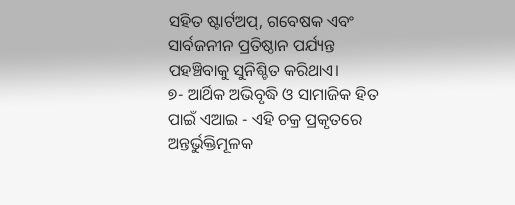ସହିତ ଷ୍ଟାର୍ଟଅପ୍, ଗବେଷକ ଏବଂ ସାର୍ବଜନୀନ ପ୍ରତିଷ୍ଠାନ ପର୍ଯ୍ୟନ୍ତ ପହଞ୍ଚିବାକୁ ସୁନିଶ୍ଚିତ କରିଥାଏ।
୭- ଆର୍ଥିକ ଅଭିବୃଦ୍ଧି ଓ ସାମାଜିକ ହିତ ପାଇଁ ଏଆଇ - ଏହି ଚକ୍ର ପ୍ରକୃତରେ ଅନ୍ତର୍ଭୁକ୍ତିମୂଳକ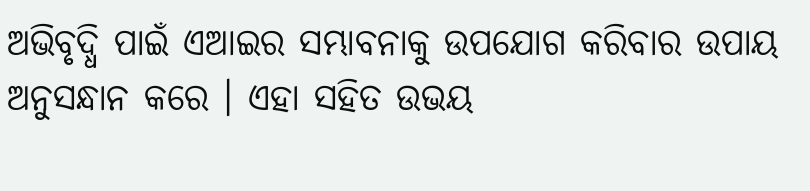ଅଭିବୃଦ୍ଧି ପାଇଁ ଏଆଇର ସମ୍ଭାବନାକୁ ଉପଯୋଗ କରିବାର ଉପାୟ ଅନୁସନ୍ଧାନ କରେ । ଏହା ସହିତ ଉଭୟ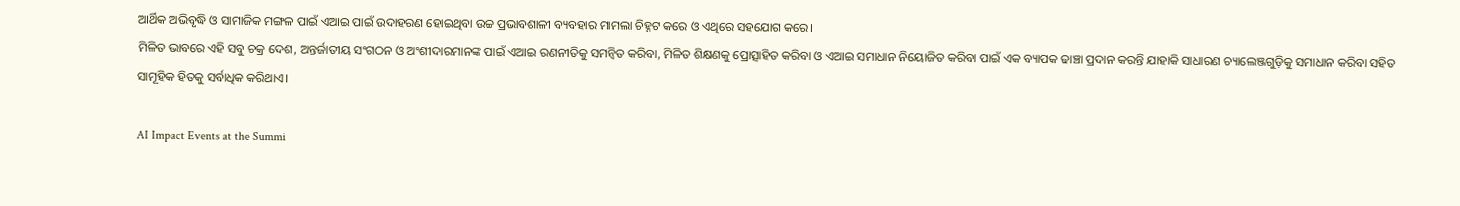ଆର୍ଥିକ ଅଭିବୃଦ୍ଧି ଓ ସାମାଜିକ ମଙ୍ଗଳ ପାଇଁ ଏଆଇ ପାଇଁ ଉଦାହରଣ ହୋଇଥିବା ଉଚ୍ଚ ପ୍ରଭାବଶାଳୀ ବ୍ୟବହାର ମାମଲା ଚିହ୍ନଟ କରେ ଓ ଏଥିରେ ସହଯୋଗ କରେ।
ମିଳିତ ଭାବରେ ଏହି ସବୁ ଚକ୍ର ଦେଶ, ଅନ୍ତର୍ଜାତୀୟ ସଂଗଠନ ଓ ଅଂଶୀଦାରମାନଙ୍କ ପାଇଁ ଏଆଇ ରଣନୀତିକୁ ସମନ୍ୱିତ କରିବା, ମିଳିତ ଶିକ୍ଷଣକୁ ପ୍ରୋତ୍ସାହିତ କରିବା ଓ ଏଆଇ ସମାଧାନ ନିୟୋଜିତ କରିବା ପାଇଁ ଏକ ବ୍ୟାପକ ଢାଞ୍ଚା ପ୍ରଦାନ କରନ୍ତି ଯାହାକି ସାଧାରଣ ଚ୍ୟାଲେଞ୍ଜଗୁଡ଼ିକୁ ସମାଧାନ କରିବା ସହିତ ସାମୂହିକ ହିତକୁ ସର୍ବାଧିକ କରିଥାଏ।

AI Impact Events at the Summi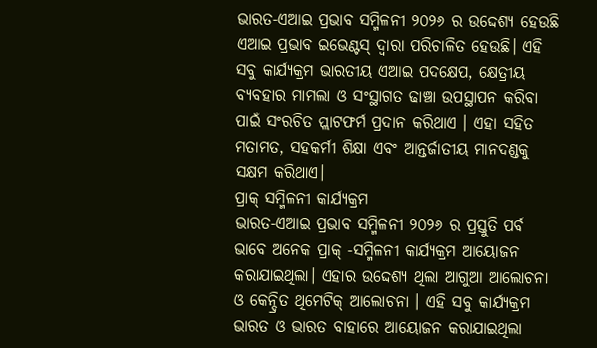ଭାରତ-ଏଆଇ ପ୍ରଭାବ ସମ୍ମିଳନୀ ୨୦୨୬ ର ଉଦ୍ଦେଶ୍ୟ ହେଉଛି ଏଆଇ ପ୍ରଭାବ ଇଭେଣ୍ଟସ୍ ଦ୍ୱାରା ପରିଚାଳିତ ହେଉଛି। ଏହି ସବୁ କାର୍ଯ୍ୟକ୍ରମ ଭାରତୀୟ ଏଆଇ ପଦକ୍ଷେପ, କ୍ଷେତ୍ରୀୟ ବ୍ୟବହାର ମାମଲା ଓ ସଂସ୍ଥାଗତ ଢାଞ୍ଚା ଉପସ୍ଥାପନ କରିବା ପାଇଁ ସଂରଚିତ ପ୍ଲାଟଫର୍ମ ପ୍ରଦାନ କରିଥାଏ । ଏହା ସହିତ ମତାମତ, ସହକର୍ମୀ ଶିକ୍ଷା ଏବଂ ଆନ୍ତର୍ଜାତୀୟ ମାନଦଣ୍ଡକୁ ସକ୍ଷମ କରିଥାଏ।
ପ୍ରାକ୍ ସମ୍ମିଳନୀ କାର୍ଯ୍ୟକ୍ରମ
ଭାରତ-ଏଆଇ ପ୍ରଭାବ ସମ୍ମିଳନୀ ୨୦୨୬ ର ପ୍ରସ୍ତୁତି ପର୍ବ ଭାବେ ଅନେକ ପ୍ରାକ୍ -ସମ୍ମିଳନୀ କାର୍ଯ୍ୟକ୍ରମ ଆୟୋଜନ କରାଯାଇଥିଲା। ଏହାର ଉଦ୍ଦେଶ୍ୟ ଥିଲା ଆଗୁଆ ଆଲୋଚନା ଓ କେନ୍ଦ୍ରିତ ଥିମେଟିକ୍ ଆଲୋଚନା । ଏହି ସବୁ କାର୍ଯ୍ୟକ୍ରମ ଭାରତ ଓ ଭାରତ ବାହାରେ ଆୟୋଜନ କରାଯାଇଥିଲା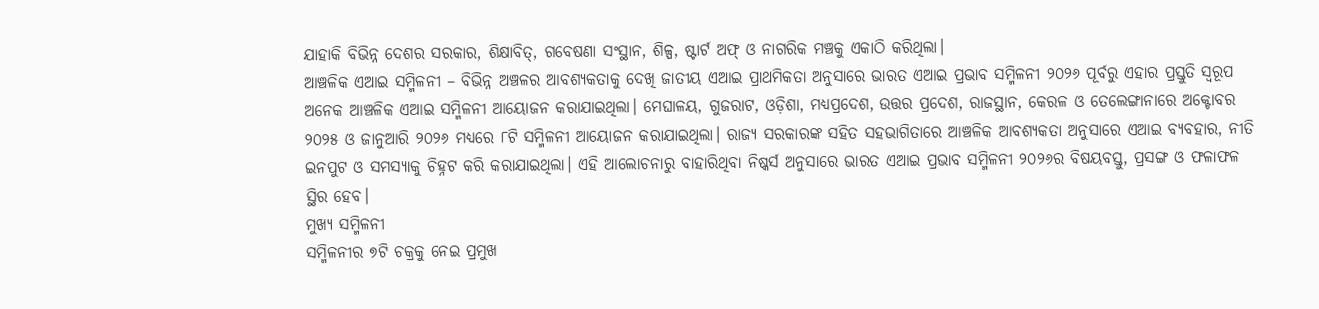ଯାହାକି ବିଭିନ୍ନ ଦେଶର ସରକାର, ଶିକ୍ଷାବିତ୍, ଗବେଷଣା ସଂସ୍ଥାନ, ଶିଳ୍ପ, ଷ୍ଟାର୍ଟ ଅଫ୍ ଓ ନାଗରିକ ମଞ୍ଚକୁ ଏକାଠି କରିଥିଲା।
ଆଞ୍ଚଳିକ ଏଆଇ ସମ୍ମିଳନୀ – ବିଭିନ୍ନ ଅଞ୍ଚଳର ଆବଶ୍ୟକତାକୁ ଦେଖି ଜାତୀୟ ଏଆଇ ପ୍ରାଥମିକତା ଅନୁସାରେ ଭାରତ ଏଆଇ ପ୍ରଭାବ ସମ୍ମିଳନୀ ୨୦୨୬ ପୂର୍ବରୁ ଏହାର ପ୍ରସ୍ତୁତି ସ୍ୱରୂପ ଅନେକ ଆଞ୍ଚଳିକ ଏଆଇ ସମ୍ମିଳନୀ ଆୟୋଜନ କରାଯାଇଥିଲା। ମେଘାଳୟ, ଗୁଜରାଟ, ଓଡ଼ିଶା, ମଧ୍ୟପ୍ରଦେଶ, ଉତ୍ତର ପ୍ରଦେଶ, ରାଜସ୍ଥାନ, କେରଳ ଓ ତେଲେଙ୍ଗାନାରେ ଅକ୍ଟୋବର ୨୦୨୫ ଓ ଜାନୁଆରି ୨୦୨୬ ମଧ୍ୟରେ ୮ଟି ସମ୍ମିଳନୀ ଆୟୋଜନ କରାଯାଇଥିଲା। ରାଜ୍ୟ ସରକାରଙ୍କ ସହିତ ସହଭାଗିତାରେ ଆଞ୍ଚଳିକ ଆବଶ୍ୟକତା ଅନୁସାରେ ଏଆଇ ବ୍ୟବହାର, ନୀତି ଇନପୁଟ ଓ ସମସ୍ୟାକୁ ଚିହ୍ନଟ କରି କରାଯାଇଥିଲା। ଏହି ଆଲୋଚନାରୁ ବାହାରିଥିବା ନିଷ୍କର୍ସ ଅନୁସାରେ ଭାରତ ଏଆଇ ପ୍ରଭାବ ସମ୍ମିଳନୀ ୨୦୨୬ର ବିଷୟବସ୍ତୁ, ପ୍ରସଙ୍ଗ ଓ ଫଳାଫଳ ସ୍ଥିର ହେବ।
ମୁଖ୍ୟ ସମ୍ମିଳନୀ
ସମ୍ମିଳନୀର ୭ଟି ଚକ୍ରକୁ ନେଇ ପ୍ରମୁଖ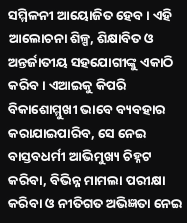ସମ୍ମିଳନୀ ଆୟୋଜିତ ହେବ। ଏହି ଆଲୋଚନା ଶିଳ୍ପ, ଶିକ୍ଷାବିତ ଓ ଅନ୍ତର୍ଜାତୀୟ ସହଯୋଗୀଙ୍କୁ ଏକାଠି କରିବ। ଏଆଇକୁ କିପରି ବିକାଶୋମ୍ମୁଖୀ ଭାବେ ବ୍ୟବହାର କରାଯାଇପାରିବ, ସେ ନେଇ ବାସ୍ତବଧର୍ମୀ ଆଭିମୁଖ୍ୟ ଚିହ୍ନଟ କରିବା, ବିଭିନ୍ନ ମାମଲା ପରୀକ୍ଷା କରିବା ଓ ନୀତିଗତ ଅଭିଜ୍ଞତା ନେଇ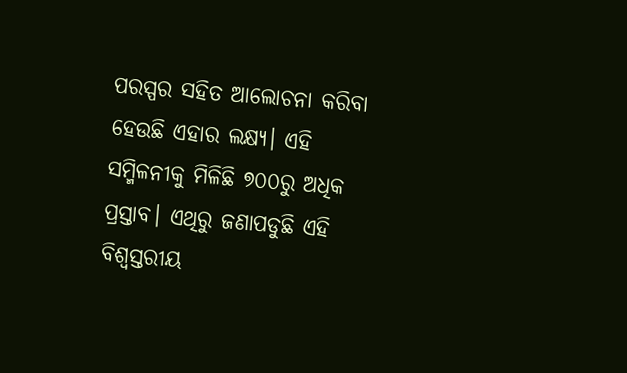ପରସ୍ପର ସହିତ ଆଲୋଚନା କରିବା ହେଉଛି ଏହାର ଲକ୍ଷ୍ୟ। ଏହି ସମ୍ମିଳନୀକୁ ମିଳିଛି ୭୦୦ରୁ ଅଧିକ ପ୍ରସ୍ତାବ। ଏଥିରୁ ଜଣାପଡୁଛି ଏହି ବିଶ୍ୱସ୍ତରୀୟ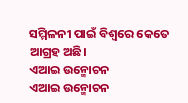ସମ୍ମିଳନୀ ପାଇଁ ବିଶ୍ୱରେ କେତେ ଆଗ୍ରହ ଅଛି।
ଏଆଇ ଉନ୍ମୋଚନ
ଏଆଇ ଉନ୍ମୋଚନ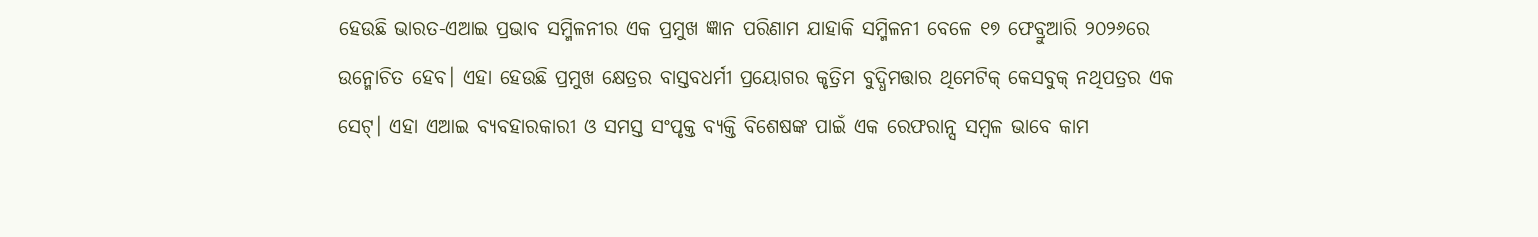ହେଉଛି ଭାରତ-ଏଆଇ ପ୍ରଭାବ ସମ୍ମିଳନୀର ଏକ ପ୍ରମୁଖ ଜ୍ଞାନ ପରିଣାମ ଯାହାକି ସମ୍ମିଳନୀ ବେଳେ ୧୭ ଫେବ୍ରୁଆରି ୨୦୨୬ରେ ଉନ୍ମୋଚିତ ହେବ। ଏହା ହେଉଛି ପ୍ରମୁଖ କ୍ଷେତ୍ରର ବାସ୍ତବଧର୍ମୀ ପ୍ରୟୋଗର କୃତ୍ରିମ ବୁଦ୍ଧିମତ୍ତାର ଥିମେଟିକ୍ କେସବୁକ୍ ନଥିପତ୍ରର ଏକ ସେଟ୍। ଏହା ଏଆଇ ବ୍ୟବହାରକାରୀ ଓ ସମସ୍ତ ସଂପୃକ୍ତ ବ୍ୟକ୍ତି ବିଶେଷଙ୍କ ପାଇଁ ଏକ ରେଫରାନ୍ସ ସମ୍ବଳ ଭାବେ କାମ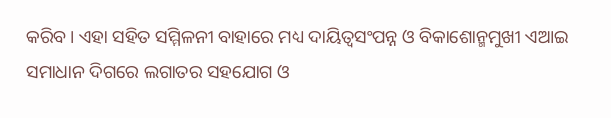କରିବ। ଏହା ସହିତ ସମ୍ମିଳନୀ ବାହାରେ ମଧ୍ୟ ଦାୟିତ୍ୱସଂପନ୍ନ ଓ ବିକାଶୋନ୍ମମୁଖୀ ଏଆଇ ସମାଧାନ ଦିଗରେ ଲଗାତର ସହଯୋଗ ଓ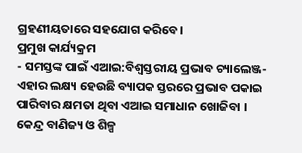ଗ୍ରହଣୀୟତାରେ ସହଯୋଗ କରିବେ।
ପ୍ରମୁଖ କାର୍ଯ୍ୟକ୍ରମ
- ସମସ୍ତଙ୍କ ପାଇଁ ଏଆଇ:ବିଶ୍ୱସ୍ତରୀୟ ପ୍ରଭାବ ଚ୍ୟାଲେଞ୍ଜ- ଏହାର ଲକ୍ଷ୍ୟ ହେଉଛି ବ୍ୟାପକ ସ୍ତରରେ ପ୍ରଭାବ ପକାଇ ପାରିବାର କ୍ଷମତା ଥିବା ଏଆଇ ସମାଧାନ ଖୋଜିବା । କେନ୍ଦ୍ର ବାଣିଜ୍ୟ ଓ ଶିଳ୍ପ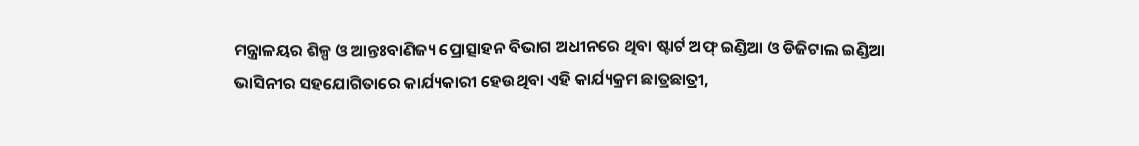ମନ୍ତ୍ରାଳୟର ଶିଳ୍ପ ଓ ଆନ୍ତଃବାଣିଜ୍ୟ ପ୍ରୋତ୍ସାହନ ବିଭାଗ ଅଧୀନରେ ଥିବା ଷ୍ଟାର୍ଟ ଅଫ୍ ଇଣ୍ଡିଆ ଓ ଡିଜିଟାଲ ଇଣ୍ଡିଆ ଭାସିନୀର ସହଯୋଗିତାରେ କାର୍ଯ୍ୟକାରୀ ହେଉଥିବା ଏହି କାର୍ଯ୍ୟକ୍ରମ ଛାତ୍ରଛାତ୍ରୀ,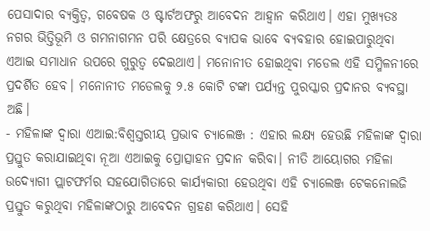ପେସାଦାର ବ୍ୟକ୍ତିତ୍ୱ, ଗବେଷକ ଓ ଷ୍ଟାର୍ଟଅଫରୁ ଆବେଦନ ଆହ୍ୱାନ କରିଥାଏ। ଏହା ମୁଖ୍ୟତଃ ନଗର ଭିତ୍ତିଭୂମି ଓ ଗମନାଗମନ ପରି କ୍ଷେତ୍ରରେ ବ୍ୟାପକ ଭାବେ ବ୍ୟବହାର ହୋଇପାରୁଥିବା ଏଆଇ ସମାଧାନ ଉପରେ ଗୁରୁତ୍ୱ ଦେଇଥାଏ। ମନୋନୀତ ହୋଇଥିବା ମଡେଲ ଏହି ସମ୍ମିଳନୀରେ ପ୍ରଦର୍ଶିତ ହେବ। ମନୋନୀତ ମଡେଲକୁ ୨.୫ କୋଟି ଟଙ୍କା ପର୍ଯ୍ୟନ୍ତ ପୁରସ୍କାର ପ୍ରଦାନର ବ୍ୟବସ୍ଥା ଅଛି।
- ମହିଳାଙ୍କ ଦ୍ୱାରା ଏଆଇ:ବିଶ୍ୱସ୍ତରୀୟ ପ୍ରଭାବ ଚ୍ୟାଲେଞ୍ଜ : ଏହାର ଲକ୍ଷ୍ୟ ହେଉଛି ମହିଳାଙ୍କ ଦ୍ୱାରା ପ୍ରସ୍ତୁତ କରାଯାଇଥିବା ନୂଆ ଏଆଇକୁ ପ୍ରୋତ୍ସାହନ ପ୍ରଦାନ କରିବା। ନୀତି ଆୟୋଗର ମହିଳା ଉଦ୍ୟୋଗୀ ପ୍ଲାଟଫର୍ମର ସହଯୋଗିତାରେ କାର୍ଯ୍ୟକାରୀ ହେଉଥିବା ଏହି ଚ୍ୟାଲେଞ୍ଜ ଟେକନୋଲଜି ପ୍ରସ୍ତୁତ କରୁଥିବା ମହିଳାଙ୍କଠାରୁ ଆବେଦନ ଗ୍ରହଣ କରିଥାଏ। ସେହି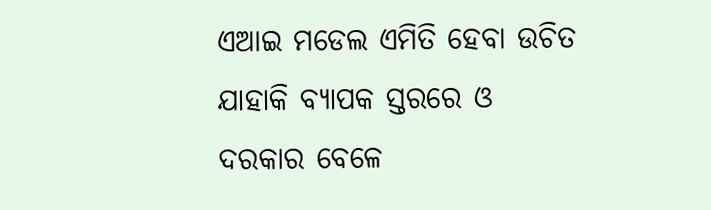ଏଆଇ ମଡେଲ ଏମିତି ହେବା ଉଚିତ ଯାହାକି ବ୍ୟାପକ ସ୍ତରରେ ଓ ଦରକାର ବେଳେ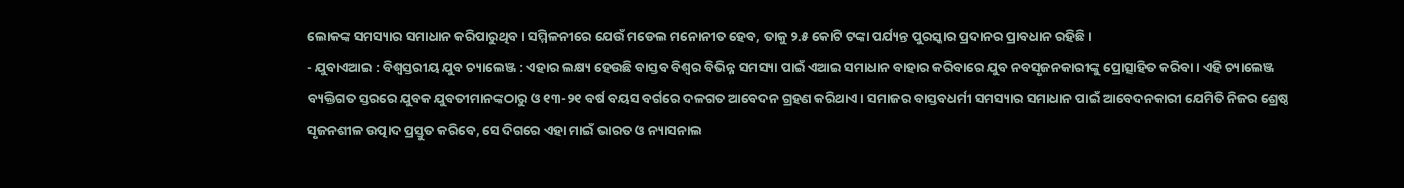ଲୋକଙ୍କ ସମସ୍ୟାର ସମାଧାନ କରିପାରୁଥିବ । ସମ୍ମିଳନୀରେ ଯେଉଁ ମଡେଲ ମନୋନୀତ ହେବ, ତାକୁ ୨.୫ କୋଟି ଟଙ୍କା ପର୍ଯ୍ୟନ୍ତ ପୁରସ୍କାର ପ୍ରଦାନର ପ୍ରାବଧାନ ରହିଛି।
- ଯୁବାଏଆଇ : ବିଶ୍ୱସ୍ତରୀୟ ଯୁବ ଚ୍ୟାଲେଞ୍ଜ : ଏହାର ଲକ୍ଷ୍ୟ ହେଉଛି ବାସ୍ତବ ବିଶ୍ୱର ବିଭିନ୍ନ ସମସ୍ୟା ପାଇଁ ଏଆଇ ସମାଧାନ ବାହାର କରିବାରେ ଯୁବ ନବସୃଜନକାରୀଙ୍କୁ ପ୍ରୋତ୍ସାହିତ କରିବା। ଏହି ଚ୍ୟାଲେଞ୍ଜ ବ୍ୟକ୍ତିଗତ ସ୍ତରରେ ଯୁବକ ଯୁବତୀମାନଙ୍କଠାରୁ ଓ ୧୩-୨୧ ବର୍ଷ ବୟସ ବର୍ଗରେ ଦଳଗତ ଆବେଦନ ଗ୍ରହଣ କରିଥାଏ। ସମାଜର ବାସ୍ତବଧର୍ମୀ ସମସ୍ୟାର ସମାଧାନ ପାଇଁ ଆବେଦନକାରୀ ଯେମିତି ନିଜର ଶ୍ରେଷ୍ଠ ସୃଜନଶୀଳ ଉତ୍ପାଦ ପ୍ରସ୍ତୁତ କରିବେ, ସେ ଦିଗରେ ଏହା ମାଇଁ ଭାରତ ଓ ନ୍ୟାସନାଲ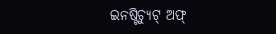ଇନଷ୍ଟିଚ୍ୟୁଟ୍ ଅଫ୍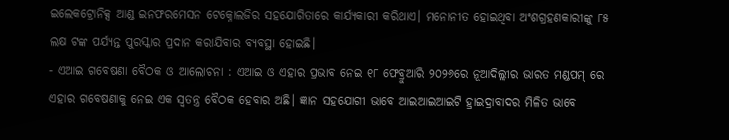ଇଲେକଟ୍ରୋନିକ୍ସ ଆଣ୍ଡ ଇନଫରମେସନ ଟେକ୍ନୋଲଜିର ସହଯୋଗିତାରେ କାର୍ଯ୍ୟକାରୀ କରିଥାଏ। ମନୋନୀତ ହୋଇଥିବା ଅଂଶଗ୍ରହଣକାରୀଙ୍କୁ ୮୫ ଲକ୍ଷ ଟଙ୍କ ପର୍ଯ୍ୟନ୍ତ ପୁରସ୍କାର ପ୍ରଦାନ କରାଯିବାର ବ୍ୟବସ୍ଥା ହୋଇଛି।
- ଏଆଇ ଗବେଷଣା ବୈଠକ ଓ ଆଲୋଚନା : ଏଆଇ ଓ ଏହାର ପ୍ରଭାବ ନେଇ ୧୮ ଫେବ୍ରୁଆରି ୨୦୨୬ରେ ନୂଆଦିଲ୍ଲୀର ଭାରତ ମଣ୍ଡପମ୍ ରେ ଏହାର ଗବେଷଣାକୁ ନେଇ ଏକ ସ୍ୱତନ୍ତ୍ର ବୈଠକ ହେବାର ଅଛି। ଜ୍ଞାନ ସହଯୋଗୀ ଭାବେ ଆଇଆଇଆଇଟି ହ୍ରାଇଦ୍ରାବାଦର ମିଳିତ ଭାବେ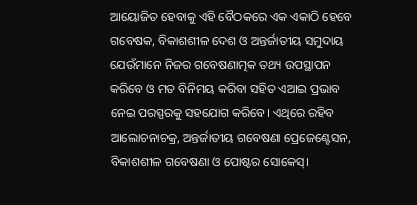ଆୟୋଜିତ ହେବାକୁ ଏହି ବୈଠକରେ ଏକ ଏକାଠି ହେବେ ଗବେଷକ, ବିକାଶଶୀଳ ଦେଶ ଓ ଅନ୍ତର୍ଜାତୀୟ ସମୁଦାୟ ଯେଉଁମାନେ ନିଜର ଗବେଷଣାତ୍ମକ ତଥ୍ୟ ଉପସ୍ଥାପନ କରିବେ ଓ ମତ ବିନିମୟ କରିବା ସହିତ ଏଆଇ ପ୍ରଭାବ ନେଇ ପରସ୍ପରକୁ ସହଯୋଗ କରିବେ। ଏଥିରେ ରହିବ ଆଲୋଚନାଚକ୍ର, ଅନ୍ତର୍ଜାତୀୟ ଗବେଷଣା ପ୍ରେଜେଣ୍ଟେସନ, ବିକାଶଶୀଳ ଗବେଷଣା ଓ ପୋଷ୍ଟର ସୋକେସ୍।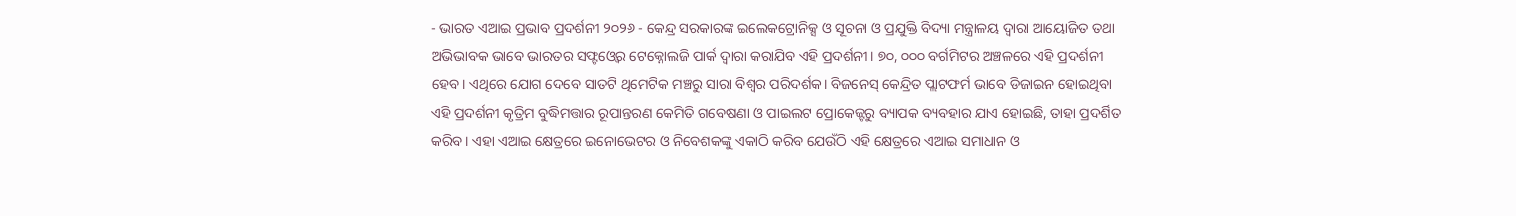- ଭାରତ ଏଆଇ ପ୍ରଭାବ ପ୍ରଦର୍ଶନୀ ୨୦୨୬ - କେନ୍ଦ୍ର ସରକାରଙ୍କ ଇଲେକଟ୍ରୋନିକ୍ସ ଓ ସୂଚନା ଓ ପ୍ରଯୁକ୍ତି ବିଦ୍ୟା ମନ୍ତ୍ରାଳୟ ଦ୍ୱାରା ଆୟୋଜିତ ତଥା ଅଭିଭାବକ ଭାବେ ଭାରତର ସଫ୍ଟଓ୍ୱେର ଟେକ୍ନୋଲଜି ପାର୍କ ଦ୍ୱାରା କରାଯିବ ଏହି ପ୍ରଦର୍ଶନୀ। ୭୦, ୦୦୦ ବର୍ଗମିଟର ଅଞ୍ଚଳରେ ଏହି ପ୍ରଦର୍ଶନୀ ହେବ। ଏଥିରେ ଯୋଗ ଦେବେ ସାତଟି ଥିମେଟିକ ମଞ୍ଚରୁ ସାରା ବିଶ୍ୱର ପରିଦର୍ଶକ। ବିଜନେସ୍ କେନ୍ଦ୍ରିତ ପ୍ଲାଟଫର୍ମ ଭାବେ ଡିଜାଇନ ହୋଇଥିବା ଏହି ପ୍ରଦର୍ଶନୀ କୃତ୍ରିମ ବୁଦ୍ଧିମତ୍ତାର ରୂପାନ୍ତରଣ କେମିତି ଗବେଷଣା ଓ ପାଇଲଟ ପ୍ରୋକେଜ୍ଟରୁ ବ୍ୟାପକ ବ୍ୟବହାର ଯାଏ ହୋଇଛି, ତାହା ପ୍ରଦର୍ଶିତ କରିବ। ଏହା ଏଆଇ କ୍ଷେତ୍ରରେ ଇନୋଭେଟର ଓ ନିବେଶକଙ୍କୁ ଏକାଠି କରିବ ଯେଉଁଠି ଏହି କ୍ଷେତ୍ରରେ ଏଆଇ ସମାଧାନ ଓ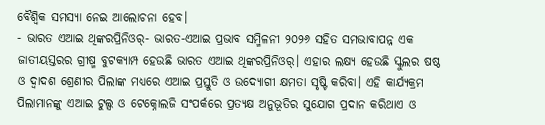ବୈଶ୍ୱିକ ସମସ୍ୟା ନେଇ ଆଲୋଚନା ହେବ।
- ଭାରତ ଏଆଇ ଥିଙ୍କରପ୍ରିନିଓର୍- ଭାରତ-ଏଆଇ ପ୍ରଭାବ ସମ୍ମିଳନୀ ୨୦୨୬ ସହିତ ସମଭାବାପନ୍ନ ଏକ ଜାତୀୟସ୍ତରର ଗ୍ରୀଷ୍ମ ବୁଟକ୍ୟାମ୍ପ ହେଉଛି ଭାରତ ଏଆଇ ଥିଙ୍କରପ୍ରିନିଓର୍। ଏହାର ଲକ୍ଷ୍ୟ ହେଉଛି ସ୍କୁଲର ଷଷ୍ଠ ଓ ଦ୍ୱାଦଶ ଶ୍ରେଣୀର ପିଲାଙ୍କ ମଧ୍ୟରେ ଏଆଇ ପ୍ରସ୍ତୁତି ଓ ଉଦ୍ୟୋଗୀ କ୍ଷମତା ସୃଷ୍ଟି କରିବା। ଏହି କାର୍ଯ୍ୟକ୍ରମ ପିଲାମାନଙ୍କୁ ଏଆଇ ଟୁଲ୍ସ ଓ ଟେକ୍ନୋଲଜି ସଂପର୍କରେ ପ୍ରତ୍ୟକ୍ଷ ଅନୁଭୂତିର ସୁଯୋଗ ପ୍ରଦାନ କରିଥାଏ ଓ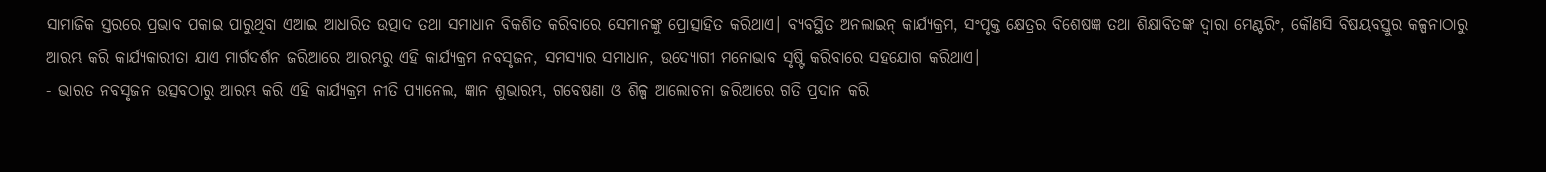ସାମାଜିକ ସ୍ତରରେ ପ୍ରଭାବ ପକାଇ ପାରୁଥିବା ଏଆଇ ଆଧାରିତ ଉତ୍ପାଦ ତଥା ସମାଧାନ ବିକଶିତ କରିବାରେ ସେମାନଙ୍କୁ ପ୍ରୋତ୍ସାହିତ କରିଥାଏ। ବ୍ୟବସ୍ଥିତ ଅନଲାଇନ୍ କାର୍ଯ୍ୟକ୍ରମ, ସଂପୃକ୍ତ କ୍ଷେତ୍ରର ବିଶେଷଜ୍ଞ ତଥା ଶିକ୍ଷାବିତଙ୍କ ଦ୍ୱାରା ମେଣ୍ଟରିଂ, କୌଣସି ବିଷୟବସ୍ତୁର କଳ୍ପନାଠାରୁ ଆରମ୍ଭ କରି କାର୍ଯ୍ୟକାରୀତା ଯାଏ ମାର୍ଗଦର୍ଶନ ଜରିଆରେ ଆରମ୍ଭରୁ ଏହି କାର୍ଯ୍ୟକ୍ରମ ନବସୃଜନ, ସମସ୍ୟାର ସମାଧାନ, ଉଦ୍ୟୋଗୀ ମନୋଭାବ ସୃଷ୍ଟି କରିବାରେ ସହଯୋଗ କରିଥାଏ।
- ଭାରତ ନବସୃଜନ ଉତ୍ସବଠାରୁ ଆରମ୍ଭ କରି ଏହି କାର୍ଯ୍ୟକ୍ରମ ନୀତି ପ୍ୟାନେଲ, ଜ୍ଞାନ ଶୁଭାରମ୍ଭ, ଗବେଷଣା ଓ ଶିଳ୍ପ ଆଲୋଚନା ଜରିଆରେ ଗତି ପ୍ରଦାନ କରି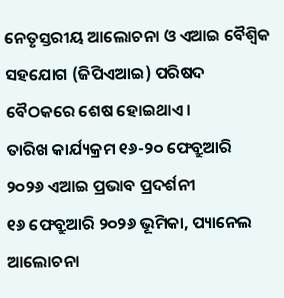ନେତୃସ୍ତରୀୟ ଆଲୋଚନା ଓ ଏଆଇ ବୈଶ୍ୱିକ ସହଯୋଗ (ଜିପିଏଆଇ) ପରିଷଦ ବୈଠକରେ ଶେଷ ହୋଇଥାଏ।
ତାରିଖ କାର୍ଯ୍ୟକ୍ରମ ୧୬-୨୦ ଫେବ୍ରୁଆରି ୨୦୨୬ ଏଆଇ ପ୍ରଭାବ ପ୍ରଦର୍ଶନୀ
୧୬ ଫେବ୍ରୁଆରି ୨୦୨୬ ଭୂମିକା, ପ୍ୟାନେଲ ଆଲୋଚନା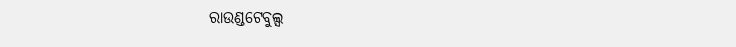ରାଉଣ୍ଡଟେବୁଲ୍ସ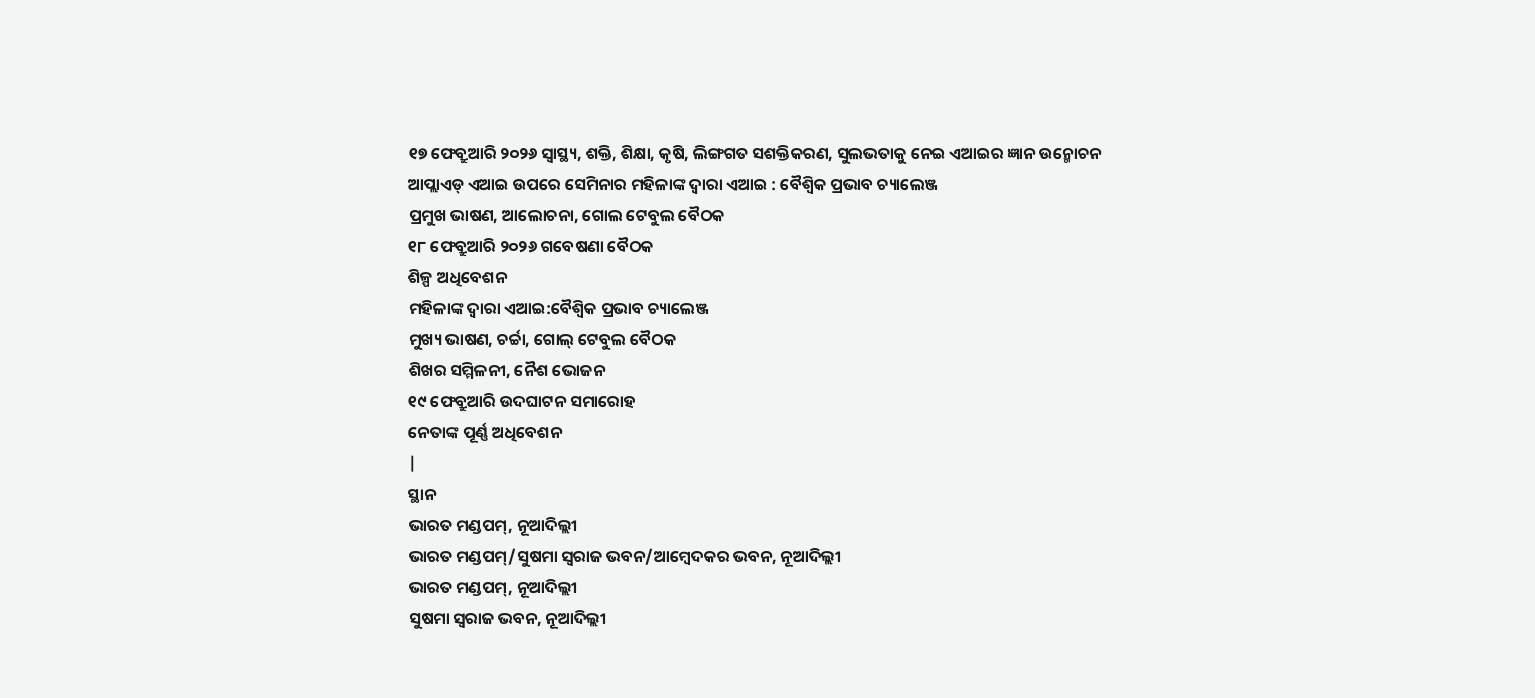୧୭ ଫେବ୍ରୁଆରି ୨୦୨୬ ସ୍ୱାସ୍ଥ୍ୟ, ଶକ୍ତି, ଶିକ୍ଷା, କୃଷି, ଲିଙ୍ଗଗତ ସଶକ୍ତିକରଣ, ସୁଲଭତାକୁ ନେଇ ଏଆଇର ଜ୍ଞାନ ଉନ୍ମୋଚନ
ଆପ୍ଲାଏଡ୍ ଏଆଇ ଉପରେ ସେମିନାର ମହିଳାଙ୍କ ଦ୍ୱାରା ଏଆଇ : ବୈଶ୍ୱିକ ପ୍ରଭାବ ଚ୍ୟାଲେଞ୍ଜ
ପ୍ରମୁଖ ଭାଷଣ, ଆଲୋଚନା, ଗୋଲ ଟେବୁଲ ବୈଠକ
୧୮ ଫେବ୍ରୁଆରି ୨୦୨୬ ଗବେଷଣା ବୈଠକ
ଶିଳ୍ପ ଅଧିବେଶନ
ମହିଳାଙ୍କ ଦ୍ୱାରା ଏଆଇ:ବୈଶ୍ୱିକ ପ୍ରଭାବ ଚ୍ୟାଲେଞ୍ଜ
ମୁଖ୍ୟ ଭାଷଣ, ଚର୍ଚ୍ଚା, ଗୋଲ୍ ଟେବୁଲ ବୈଠକ
ଶିଖର ସମ୍ମିଳନୀ, ନୈଶ ଭୋଜନ
୧୯ ଫେବ୍ରୁଆରି ଉଦଘାଟନ ସମାରୋହ
ନେତାଙ୍କ ପୂର୍ଣ୍ଣ ଅଧିବେଶନ
|
ସ୍ଥାନ
ଭାରତ ମଣ୍ଡପମ୍, ନୂଆଦିଲ୍ଲୀ
ଭାରତ ମଣ୍ଡପମ୍/ସୁଷମା ସ୍ୱରାଜ ଭବନ/ଆମ୍ୱେଦକର ଭବନ, ନୂଆଦିଲ୍ଲୀ
ଭାରତ ମଣ୍ଡପମ୍, ନୂଆଦିଲ୍ଲୀ
ସୁଷମା ସ୍ୱରାଜ ଭବନ, ନୂଆଦିଲ୍ଲୀ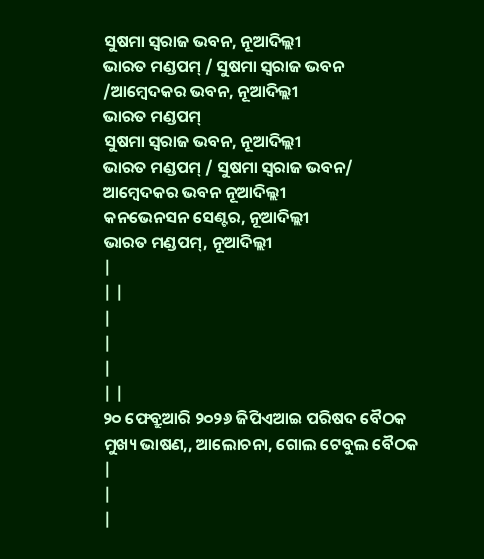ସୁଷମା ସ୍ୱରାଜ ଭବନ, ନୂଆଦିଲ୍ଲୀ
ଭାରତ ମଣ୍ଡପମ୍ / ସୁଷମା ସ୍ୱରାଜ ଭବନ
/ଆମ୍ୱେଦକର ଭବନ, ନୂଆଦିଲ୍ଲୀ
ଭାରତ ମଣ୍ଡପମ୍
ସୁଷମା ସ୍ୱରାଜ ଭବନ, ନୂଆଦିଲ୍ଲୀ
ଭାରତ ମଣ୍ଡପମ୍ / ସୁଷମା ସ୍ୱରାଜ ଭବନ/ ଆମ୍ୱେଦକର ଭବନ ନୂଆଦିଲ୍ଲୀ
କନଭେନସନ ସେଣ୍ଟର, ନୂଆଦିଲ୍ଲୀ
ଭାରତ ମଣ୍ଡପମ୍, ନୂଆଦିଲ୍ଲୀ
|
| |
|
|
|
| |
୨୦ ଫେବ୍ରୁଆରି ୨୦୨୬ ଜିପିଏଆଇ ପରିଷଦ ବୈଠକ
ମୁଖ୍ୟ ଭାଷଣ,, ଆଲୋଚନା, ଗୋଲ ଟେବୁଲ ବୈଠକ
|
|
|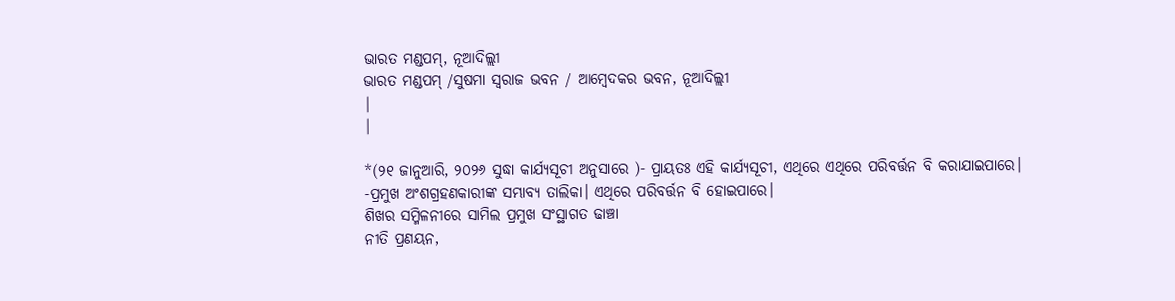ଭାରତ ମଣ୍ଡପମ୍, ନୂଆଦିଲ୍ଲୀ
ଭାରତ ମଣ୍ଡପମ୍ /ସୁଷମା ସ୍ୱରାଜ ଭବନ / ଆମ୍ୱେଦକର ଭବନ, ନୂଆଦିଲ୍ଲୀ
|
|

*(୨୧ ଜାନୁଆରି, ୨୦୨୬ ସୁଦ୍ଧା କାର୍ଯ୍ୟସୂଚୀ ଅନୁସାରେ )- ପ୍ରାୟତଃ ଏହି କାର୍ଯ୍ୟସୂଚୀ, ଏଥିରେ ଏଥିରେ ପରିବର୍ତ୍ତନ ବି କରାଯାଇପାରେ।
-ପ୍ରମୁଖ ଅଂଶଗ୍ରହଣକାରୀଙ୍କ ସମ୍ଭାବ୍ୟ ତାଲିକା। ଏଥିରେ ପରିବର୍ତ୍ତନ ବି ହୋଇପାରେ।
ଶିଖର ସମ୍ମିଳନୀରେ ସାମିଲ ପ୍ରମୁଖ ସଂସ୍ଥାଗତ ଢାଞ୍ଚା
ନୀତି ପ୍ରଣୟନ,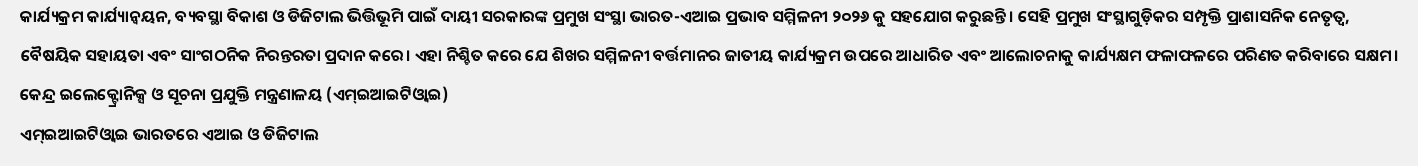କାର୍ଯ୍ୟକ୍ରମ କାର୍ଯ୍ୟାନ୍ୱୟନ, ବ୍ୟବସ୍ଥା ବିକାଶ ଓ ଡିଜିଟାଲ ଭିତ୍ତିଭୂମି ପାଇଁ ଦାୟୀ ସରକାରଙ୍କ ପ୍ରମୁଖ ସଂସ୍ଥା ଭାରତ-ଏଆଇ ପ୍ରଭାବ ସମ୍ମିଳନୀ ୨୦୨୬ କୁ ସହଯୋଗ କରୁଛନ୍ତି। ସେହି ପ୍ରମୁଖ ସଂସ୍ଥାଗୁଡ଼ିକର ସମ୍ପୃକ୍ତି ପ୍ରାଶାସନିକ ନେତୃତ୍ୱ, ବୈଷୟିକ ସହାୟତା ଏବଂ ସାଂଗଠନିକ ନିରନ୍ତରତା ପ୍ରଦାନ କରେ। ଏହା ନିଶ୍ଚିତ କରେ ଯେ ଶିଖର ସମ୍ମିଳନୀ ବର୍ତ୍ତମାନର ଜାତୀୟ କାର୍ଯ୍ୟକ୍ରମ ଉପରେ ଆଧାରିତ ଏବଂ ଆଲୋଚନାକୁ କାର୍ଯ୍ୟକ୍ଷମ ଫଳାଫଳରେ ପରିଣତ କରିବାରେ ସକ୍ଷମ।
କେନ୍ଦ୍ର ଇଲେକ୍ଟ୍ରୋନିକ୍ସ ଓ ସୂଚନା ପ୍ରଯୁକ୍ତି ମନ୍ତ୍ରଣାଳୟ (ଏମ୍ଇଆଇଟିଓ୍ୱାଇ)
ଏମ୍ଇଆଇଟିଓ୍ୱାଇ ଭାରତରେ ଏଆଇ ଓ ଡିଜିଟାଲ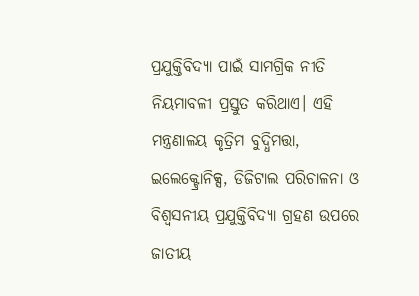ପ୍ରଯୁକ୍ତିବିଦ୍ୟା ପାଇଁ ସାମଗ୍ରିକ ନୀତି ନିୟମାବଳୀ ପ୍ରସ୍ତୁତ କରିଥାଏ। ଏହି ମନ୍ତ୍ରଣାଳୟ କୃତ୍ରିମ ବୁଦ୍ଧିମତ୍ତା, ଇଲେକ୍ଟ୍ରୋନିକ୍ସ, ଡିଜିଟାଲ ପରିଚାଳନା ଓ ବିଶ୍ୱସନୀୟ ପ୍ରଯୁକ୍ତିବିଦ୍ୟା ଗ୍ରହଣ ଉପରେ ଜାତୀୟ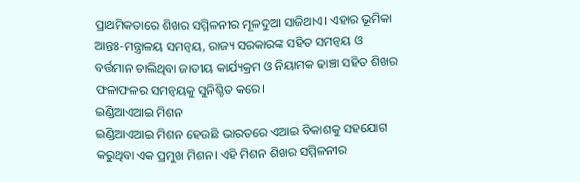ପ୍ରାଥମିକତାରେ ଶିଖର ସମ୍ମିଳନୀର ମୂଳଦୁଆ ସାଜିଥାଏ। ଏହାର ଭୂମିକା ଆନ୍ତଃ-ମନ୍ତ୍ରାଳୟ ସମନ୍ୱୟ, ରାଜ୍ୟ ସରକାରଙ୍କ ସହିତ ସମନ୍ୱୟ ଓ ବର୍ତ୍ତମାନ ଚାଲିଥିବା ଜାତୀୟ କାର୍ଯ୍ୟକ୍ରମ ଓ ନିୟାମକ ଢାଞ୍ଚା ସହିତ ଶିଖର ଫଳାଫଳର ସମନ୍ୱୟକୁ ସୁନିଶ୍ଚିତ କରେ।
ଇଣ୍ଡିଆଏଆଇ ମିଶନ
ଇଣ୍ଡିଆଏଆଇ ମିଶନ ହେଉଛି ଭାରତରେ ଏଆଇ ବିକାଶକୁ ସହଯୋଗ କରୁଥିବା ଏକ ପ୍ରମୁଖ ମିଶନ। ଏହି ମିଶନ ଶିଖର ସମ୍ମିଳନୀର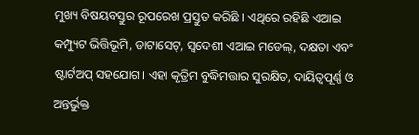ମୁଖ୍ୟ ବିଷୟବସ୍ତୁର ରୂପରେଖ ପ୍ରସ୍ତୁତ କରିଛି । ଏଥିରେ ରହିଛି ଏଆଇ କମ୍ପ୍ୟୁଟ ଭିତ୍ତିଭୂମି, ଡାଟାସେଟ୍, ସ୍ୱଦେଶୀ ଏଆଇ ମଡେଲ୍, ଦକ୍ଷତା ଏବଂ ଷ୍ଟାର୍ଟଅପ୍ ସହଯୋଗ। ଏହା କୃତ୍ରିମ ବୁଦ୍ଧିମତ୍ତାର ସୁରକ୍ଷିତ, ଦାୟିତ୍ୱପୂର୍ଣ୍ଣ ଓ ଅନ୍ତର୍ଭୁକ୍ତ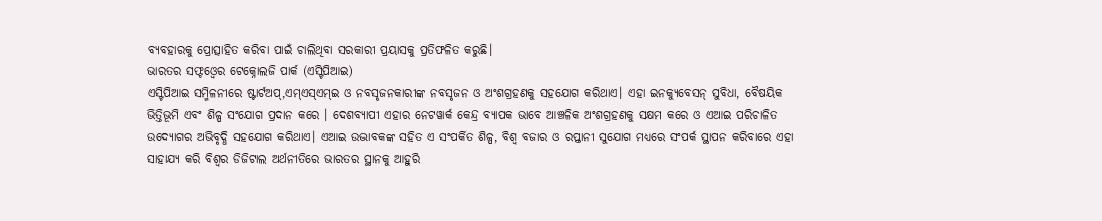ବ୍ୟବହାରକୁ ପ୍ରୋତ୍ସାହିତ କରିବା ପାଇଁ ଚାଲିଥିବା ସରକାରୀ ପ୍ରୟାସକୁ ପ୍ରତିଫଳିତ କରୁଛି।
ଭାରତର ସଫ୍ଟଓ୍ୱେର ଟେକ୍ନୋଲଜି ପାର୍କ (ଏସ୍ଟିପିଆଇ)
ଏସ୍ଟିପିଆଇ ସମ୍ମିଳନୀରେ ଷ୍ଟାର୍ଟଅପ୍,ଏମ୍ଏସ୍ଏମ୍ଇ ଓ ନବସୃଜନକାରୀଙ୍କ ନବସୃଜନ ଓ ଅଂଶଗ୍ରହଣକୁ ସହଯୋଗ କରିଥାଏ। ଏହା ଇନକ୍ୟୁବେସନ୍ ସୁବିଧା, ବୈଷୟିକ ଭିତ୍ତିଭୂମି ଏବଂ ଶିଳ୍ପ ସଂଯୋଗ ପ୍ରଦାନ କରେ । ଦେଶବ୍ୟାପୀ ଏହାର ନେଟୱାର୍କ କେନ୍ଦ୍ର ବ୍ୟାପକ ଭାବେ ଆଞ୍ଚଳିକ ଅଂଶଗ୍ରହଣକୁ ସକ୍ଷମ କରେ ଓ ଏଆଇ ପରିଚାଳିତ ଉଦ୍ୟୋଗର ଅଭିବୃଦ୍ଧି ସହଯୋଗ କରିଥାଏ। ଏଆଇ ଉଦ୍ଭାବକଙ୍କ ସହିତ ଏ ସଂପର୍କିତ ଶିଳ୍ପ, ବିଶ୍ୱ ବଜାର ଓ ରପ୍ତାନୀ ସୁଯୋଗ ମଧ୍ୟରେ ସଂପର୍କ ସ୍ଥାପନ କରିବାରେ ଏହା ସାହାଯ୍ୟ କରି ବିଶ୍ୱର ଡିଜିଟାଲ ଅର୍ଥନୀତିରେ ଭାରତର ସ୍ଥାନକୁ ଆହୁରି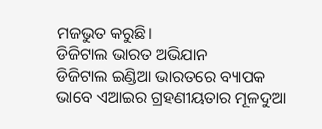ମଜଭୁତ କରୁଛି।
ଡିଜିଟାଲ ଭାରତ ଅଭିଯାନ
ଡିଜିଟାଲ ଇଣ୍ଡିଆ ଭାରତରେ ବ୍ୟାପକ ଭାବେ ଏଆଇର ଗ୍ରହଣୀୟତାର ମୂଳଦୁଆ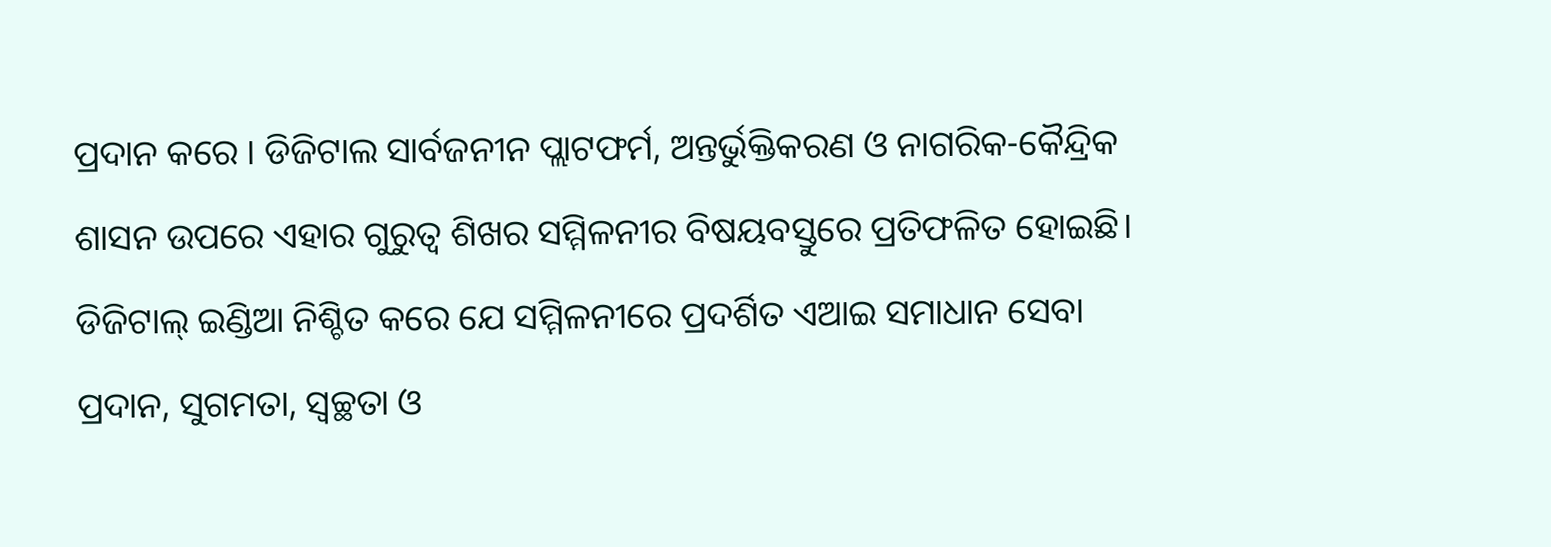ପ୍ରଦାନ କରେ । ଡିଜିଟାଲ ସାର୍ବଜନୀନ ପ୍ଲାଟଫର୍ମ, ଅନ୍ତର୍ଭୁକ୍ତିକରଣ ଓ ନାଗରିକ-କୈନ୍ଦ୍ରିକ ଶାସନ ଉପରେ ଏହାର ଗୁରୁତ୍ୱ ଶିଖର ସମ୍ମିଳନୀର ବିଷୟବସ୍ତୁରେ ପ୍ରତିଫଳିତ ହୋଇଛି। ଡିଜିଟାଲ୍ ଇଣ୍ଡିଆ ନିଶ୍ଚିତ କରେ ଯେ ସମ୍ମିଳନୀରେ ପ୍ରଦର୍ଶିତ ଏଆଇ ସମାଧାନ ସେବା ପ୍ରଦାନ, ସୁଗମତା, ସ୍ୱଚ୍ଛତା ଓ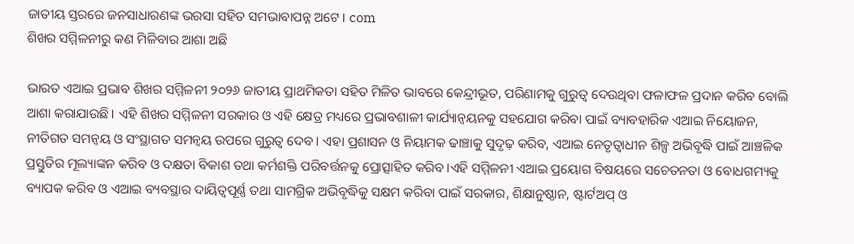ଜାତୀୟ ସ୍ତରରେ ଜନସାଧାରଣଙ୍କ ଭରସା ସହିତ ସମଭାବାପନ୍ନ ଅଟେ। com
ଶିଖର ସମ୍ମିଳନୀରୁ କଣ ମିଳିବାର ଆଶା ଅଛି

ଭାରତ ଏଆଇ ପ୍ରଭାବ ଶିଖର ସମ୍ମିଳନୀ ୨୦୨୬ ଜାତୀୟ ପ୍ରାଥମିକତା ସହିତ ମିଳିତ ଭାବରେ କେନ୍ଦ୍ରୀଭୂତ, ପରିଣାମକୁ ଗୁରୁତ୍ୱ ଦେଉଥିବା ଫଳାଫଳ ପ୍ରଦାନ କରିବ ବୋଲି ଆଶା କରାଯାଉଛି। ଏହି ଶିଖର ସମ୍ମିଳନୀ ସରକାର ଓ ଏହି କ୍ଷେତ୍ର ମଧ୍ୟରେ ପ୍ରଭାବଶାଳୀ କାର୍ଯ୍ୟାନ୍ୱୟନକୁ ସହଯୋଗ କରିବା ପାଇଁ ବ୍ୟାବହାରିକ ଏଆଇ ନିୟୋଜନ, ନୀତିଗତ ସମନ୍ୱୟ ଓ ସଂସ୍ଥାଗତ ସମନ୍ୱୟ ଉପରେ ଗୁରୁତ୍ୱ ଦେବ। ଏହା ପ୍ରଶାସନ ଓ ନିୟାମକ ଢାଞ୍ଚାକୁ ସୁଦୃଢ଼ କରିବ, ଏଆଇ ନେତୃତ୍ୱାଧୀନ ଶିଳ୍ପ ଅଭିବୃଦ୍ଧି ପାଇଁ ଆଞ୍ଚଳିକ ପ୍ରସ୍ତୁତିର ମୂଲ୍ୟାଙ୍କନ କରିବ ଓ ଦକ୍ଷତା ବିକାଶ ତଥା କର୍ମଶକ୍ତି ପରିବର୍ତ୍ତନକୁ ପ୍ରୋତ୍ସାହିତ କରିବ।ଏହି ସମ୍ମିଳନୀ ଏଆଇ ପ୍ରୟୋଗ ବିଷୟରେ ସଚେତନତା ଓ ବୋଧଗମ୍ୟକୁ ବ୍ୟାପକ କରିବ ଓ ଏଆଇ ବ୍ୟବସ୍ଥାର ଦାୟିତ୍ୱପୂର୍ଣ୍ଣ ତଥା ସାମଗ୍ରିକ ଅଭିବୃଦ୍ଧିକୁ ସକ୍ଷମ କରିବା ପାଇଁ ସରକାର, ଶିକ୍ଷାନୁଷ୍ଠାନ, ଷ୍ଟାର୍ଟଅପ୍ ଓ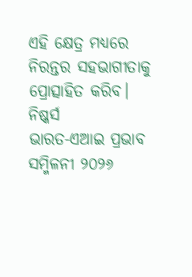ଏହି କ୍ଷେତ୍ର ମଧ୍ୟରେ ନିରନ୍ତର ସହଭାଗୀତାକୁ ପ୍ରୋତ୍ସାହିତ କରିବ।
ନିଷ୍କର୍ସ
ଭାରତ-ଏଆଇ ପ୍ରଭାବ ସମ୍ମିଳନୀ ୨୦୨୬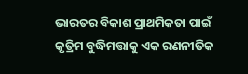ଭାରତର ବିକାଶ ପ୍ରାଥମିକତା ପାଇଁ କୃତ୍ରିମ ବୁଦ୍ଧିମତ୍ତାକୁ ଏକ ରଣନୀତିକ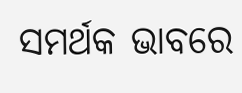ସମର୍ଥକ ଭାବରେ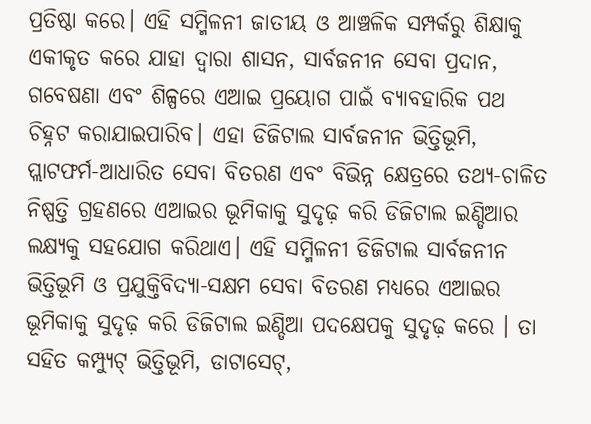ପ୍ରତିଷ୍ଠା କରେ। ଏହି ସମ୍ମିଳନୀ ଜାତୀୟ ଓ ଆଞ୍ଚଳିକ ସମ୍ପର୍କରୁ ଶିକ୍ଷାକୁ ଏକୀକୃତ କରେ ଯାହା ଦ୍ୱାରା ଶାସନ, ସାର୍ବଜନୀନ ସେବା ପ୍ରଦାନ, ଗବେଷଣା ଏବଂ ଶିଳ୍ପରେ ଏଆଇ ପ୍ରୟୋଗ ପାଇଁ ବ୍ୟାବହାରିକ ପଥ ଚିହ୍ନଟ କରାଯାଇପାରିବ। ଏହା ଡିଜିଟାଲ ସାର୍ବଜନୀନ ଭିତ୍ତିଭୂମି, ପ୍ଲାଟଫର୍ମ-ଆଧାରିତ ସେବା ବିତରଣ ଏବଂ ବିଭିନ୍ନ କ୍ଷେତ୍ରରେ ତଥ୍ୟ-ଚାଳିତ ନିଷ୍ପତ୍ତି ଗ୍ରହଣରେ ଏଆଇର ଭୂମିକାକୁ ସୁଦୃଢ଼ କରି ଡିଜିଟାଲ ଇଣ୍ଡିଆର ଲକ୍ଷ୍ୟକୁ ସହଯୋଗ କରିଥାଏ। ଏହି ସମ୍ମିଳନୀ ଡିଜିଟାଲ ସାର୍ବଜନୀନ ଭିତ୍ତିଭୂମି ଓ ପ୍ରଯୁକ୍ତିବିଦ୍ୟା-ସକ୍ଷମ ସେବା ବିତରଣ ମଧ୍ୟରେ ଏଆଇର ଭୂମିକାକୁ ସୁଦୃଢ଼ କରି ଡିଜିଟାଲ ଇଣ୍ଡିଆ ପଦକ୍ଷେପକୁ ସୁଦୃଢ଼ କରେ । ତା ସହିତ କମ୍ପ୍ୟୁଟ୍ ଭିତ୍ତିଭୂମି, ଡାଟାସେଟ୍,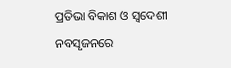ପ୍ରତିଭା ବିକାଶ ଓ ସ୍ୱଦେଶୀ ନବସୃଜନରେ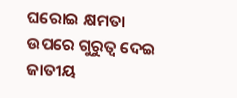ଘରୋଇ କ୍ଷମତା ଉପରେ ଗୁରୁତ୍ୱ ଦେଇ ଜାତୀୟ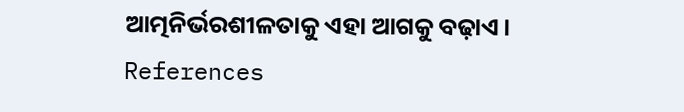ଆତ୍ମନିର୍ଭରଶୀଳତାକୁ ଏହା ଆଗକୁ ବଢ଼ାଏ।
References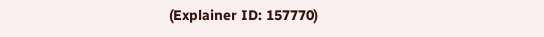(Explainer ID: 157770)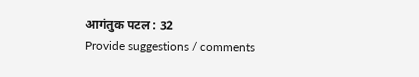आगंतुक पटल : 32
Provide suggestions / comments